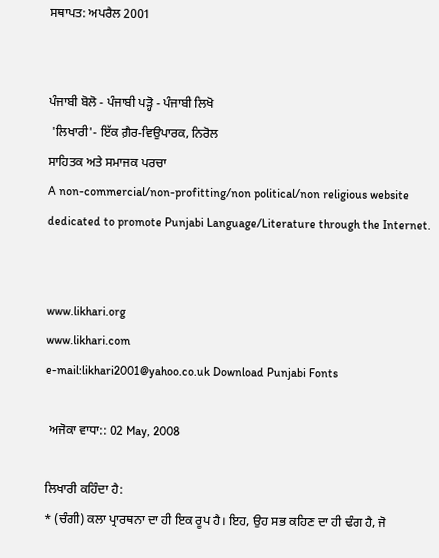ਸਥਾਪਤ: ਅਪਰੈਲ 2001


ਪੰਜਾਬੀ ਬੋਲੋ - ਪੰਜਾਬੀ ਪੜ੍ਹੋ - ਪੰਜਾਬੀ ਲਿਖੋ
 'ਲਿਖਾਰੀ'- ਇੱਕ ਗ਼ੈਰ-ਵਿਉਪਾਰਕ, ਨਿਰੋਲ
ਸਾਹਿਤਕ ਅਤੇ ਸਮਾਜਕ ਪਰਚਾ
A non-commercial/non-profitting/non political/non religious website dedicated to promote Punjabi Language/Literature through the Internet.


www.likhari.org
www.likhari.com
e-mail:likhari2001@yahoo.co.uk Download Punjabi Fonts

 ਅਜੋਕਾ ਵਾਧਾ:: 02 May, 2008

ਲਿਖਾਰੀ ਕਹਿੰਦਾ ਹੈ:
* (ਚੰਗੀ) ਕਲਾ ਪ੍ਰਾਰਥਨਾ ਦਾ ਹੀ ਇਕ ਰੂਪ ਹੈ। ਇਹ, ਉਹ ਸਭ ਕਹਿਣ ਦਾ ਹੀ ਢੰਗ ਹੈ, ਜੋ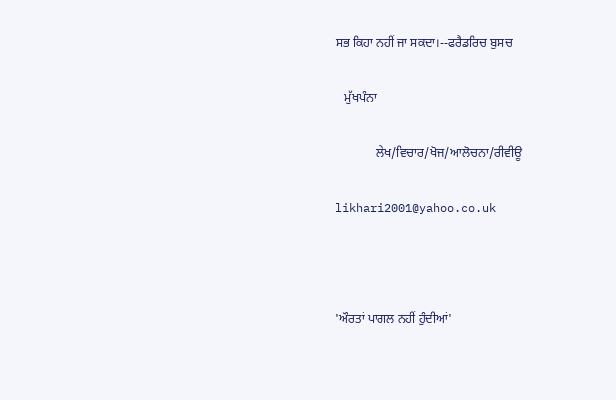ਸਭ ਕਿਹਾ ਨਹੀਂ ਜਾ ਸਕਦਾ।--ਫਰੈਡਰਿਚ ਬੁਸਚ

   ਮੁੱਖਪੰਨਾ

             ਲੇਖ/ਵਿਚਾਰ/ਖੋਜ/ਆਲੋਚਨਾ/ਰੀਵੀਊ

likhari2001@yahoo.co.uk



'ਔਰਤਾਂ ਪਾਗਲ ਨਹੀਂ ਹੁੰਦੀਆਂ'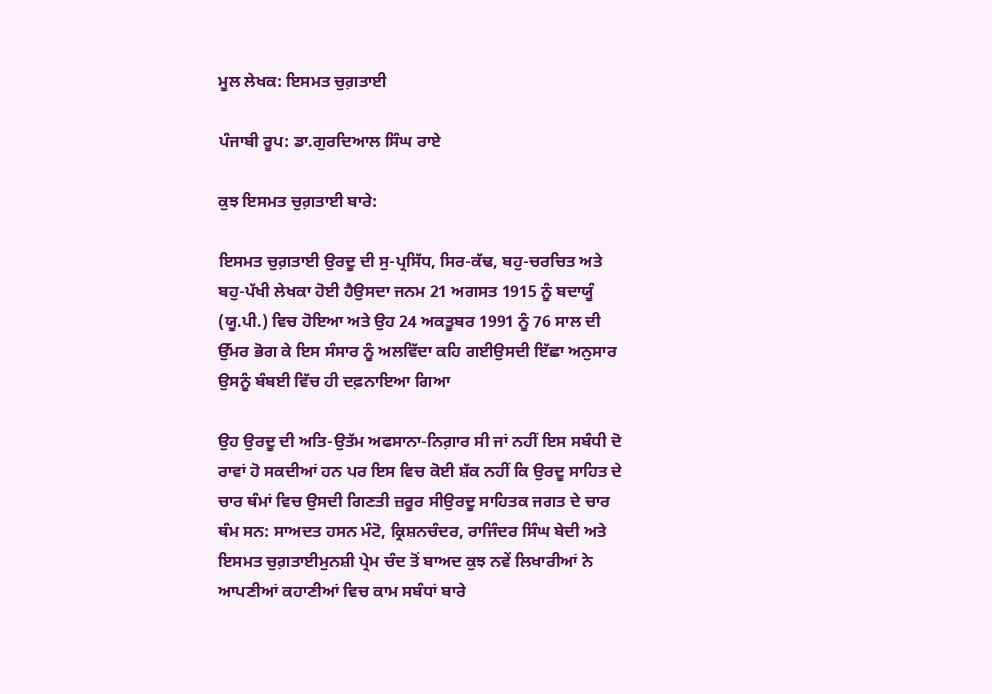ਮੂਲ ਲੇਖਕ: ਇਸਮਤ ਚੁਗ਼ਤਾਈ

ਪੰਜਾਬੀ ਰੂਪ: ਡਾ.ਗੁਰਦਿਆਲ ਸਿੰਘ ਰਾਏ

ਕੁਝ ਇਸਮਤ ਚੁਗ਼ਤਾਈ ਬਾਰੇ:

ਇਸਮਤ ਚੁਗ਼ਤਾਈ ਉਰਦੂ ਦੀ ਸੁ-ਪ੍ਰਸਿੱਧ, ਸਿਰ-ਕੱਢ, ਬਹੁ-ਚਰਚਿਤ ਅਤੇ ਬਹੁ-ਪੱਖੀ ਲੇਖਕਾ ਹੋਈ ਹੈਉਸਦਾ ਜਨਮ 21 ਅਗਸਤ 1915 ਨੂੰ ਬਦਾਯੂੰ (ਯੂ.ਪੀ.) ਵਿਚ ਹੋਇਆ ਅਤੇ ਉਹ 24 ਅਕਤੂਬਰ 1991 ਨੂੰ 76 ਸਾਲ ਦੀ ਉੱਮਰ ਭੋਗ ਕੇ ਇਸ ਸੰਸਾਰ ਨੂੰ ਅਲਵਿੱਦਾ ਕਹਿ ਗਈਉਸਦੀ ਇੱਛਾ ਅਨੁਸਾਰ ਉਸਨੂੰ ਬੰਬਈ ਵਿੱਚ ਹੀ ਦਫ਼ਨਾਇਆ ਗਿਆ

ਉਹ ਉਰਦੂ ਦੀ ਅਤਿ-ਉਤੱਮ ਅਫਸਾਨਾ-ਨਿਗ਼ਾਰ ਸੀ ਜਾਂ ਨਹੀਂ ਇਸ ਸਬੰਧੀ ਦੋ ਰਾਵਾਂ ਹੋ ਸਕਦੀਆਂ ਹਨ ਪਰ ਇਸ ਵਿਚ ਕੋਈ ਸ਼ੱਕ ਨਹੀਂ ਕਿ ਉਰਦੂ ਸਾਹਿਤ ਦੇ ਚਾਰ ਥੰਮਾਂ ਵਿਚ ਉਸਦੀ ਗਿਣਤੀ ਜ਼ਰੂਰ ਸੀਉਰਦੂ ਸਾਹਿਤਕ ਜਗਤ ਦੇ ਚਾਰ ਥੰਮ ਸਨ: ਸਾਅਦਤ ਹਸਨ ਮੰਟੋ, ਕ੍ਰਿਸ਼ਨਚੰਦਰ, ਰਾਜਿੰਦਰ ਸਿੰਘ ਬੇਦੀ ਅਤੇ ਇਸਮਤ ਚੁਗ਼ਤਾਈਮੁਨਸ਼ੀ ਪ੍ਰੇਮ ਚੰਦ ਤੋਂ ਬਾਅਦ ਕੁਝ ਨਵੇਂ ਲਿਖਾਰੀਆਂ ਨੇ ਆਪਣੀਆਂ ਕਹਾਣੀਆਂ ਵਿਚ ਕਾਮ ਸਬੰਧਾਂ ਬਾਰੇ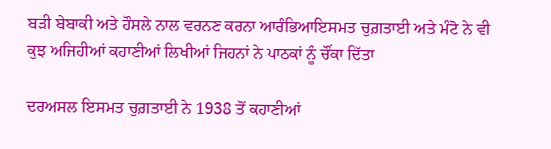ਬੜੀ ਬੇਬਾਕੀ ਅਤੇ ਹੌਸਲੇ ਨਾਲ ਵਰਨਣ ਕਰਨਾ ਆਰੰਭਿਆਇਸਮਤ ਚੁਗ਼ਤਾਈ ਅਤੇ ਮੰਟੋ ਨੇ ਵੀ ਕੁਝ ਅਜਿਹੀਆਂ ਕਹਾਣੀਆਂ ਲਿਖੀਆਂ ਜਿਹਨਾਂ ਨੇ ਪਾਠਕਾਂ ਨੂੰ ਚੌਂਕਾ ਦਿੱਤਾ

ਦਰਅਸਲ ਇਸਮਤ ਚੁਗ਼ਤਾਈ ਨੇ 1938 ਤੋਂ ਕਹਾਣੀਆਂ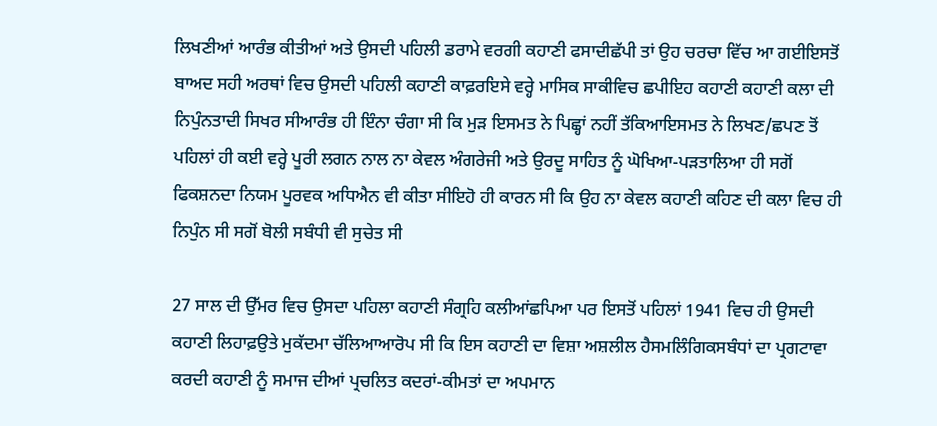ਲਿਖਣੀਆਂ ਆਰੰਭ ਕੀਤੀਆਂ ਅਤੇ ਉਸਦੀ ਪਹਿਲੀ ਡਰਾਮੇ ਵਰਗੀ ਕਹਾਣੀ ਫਸਾਦੀਛੱਪੀ ਤਾਂ ਉਹ ਚਰਚਾ ਵਿੱਚ ਆ ਗਈਇਸਤੋਂ ਬਾਅਦ ਸਹੀ ਅਰਥਾਂ ਵਿਚ ਉਸਦੀ ਪਹਿਲੀ ਕਹਾਣੀ ਕਾਫ਼ਰਇਸੇ ਵਰ੍ਹੇ ਮਾਸਿਕ ਸਾਕੀਵਿਚ ਛਪੀਇਹ ਕਹਾਣੀ ਕਹਾਣੀ ਕਲਾ ਦੀ ਨਿਪੁੰਨਤਾਦੀ ਸਿਖਰ ਸੀਆਰੰਭ ਹੀ ਇੰਨਾ ਚੰਗਾ ਸੀ ਕਿ ਮੁੜ ਇਸਮਤ ਨੇ ਪਿਛ੍ਹਾਂ ਨਹੀਂ ਤੱਕਿਆਇਸਮਤ ਨੇ ਲਿਖਣ/ਛਪਣ ਤੋਂ ਪਹਿਲਾਂ ਹੀ ਕਈ ਵਰ੍ਹੇ ਪੂਰੀ ਲਗਨ ਨਾਲ ਨਾ ਕੇਵਲ ਅੰਗਰੇਜੀ ਅਤੇ ਉਰਦੂ ਸਾਹਿਤ ਨੂੰ ਘੋਖਿਆ-ਪੜਤਾਲਿਆ ਹੀ ਸਗੋਂ ਫਿਕਸ਼ਨਦਾ ਨਿਯਮ ਪੂਰਵਕ ਅਧਿਐਨ ਵੀ ਕੀਤਾ ਸੀਇਹੋ ਹੀ ਕਾਰਨ ਸੀ ਕਿ ਉਹ ਨਾ ਕੇਵਲ ਕਹਾਣੀ ਕਹਿਣ ਦੀ ਕਲਾ ਵਿਚ ਹੀ ਨਿਪੁੰਨ ਸੀ ਸਗੋਂ ਬੋਲੀ ਸਬੰਧੀ ਵੀ ਸੁਚੇਤ ਸੀ

27 ਸਾਲ ਦੀ ਉੱਮਰ ਵਿਚ ਉਸਦਾ ਪਹਿਲਾ ਕਹਾਣੀ ਸੰਗ੍ਰਹਿ ਕਲੀਆਂਛਪਿਆ ਪਰ ਇਸਤੋਂ ਪਹਿਲਾਂ 1941 ਵਿਚ ਹੀ ਉਸਦੀ ਕਹਾਣੀ ਲਿਹਾਫ਼ਉਤੇ ਮੁਕੱਦਮਾ ਚੱਲਿਆਆਰੋਪ ਸੀ ਕਿ ਇਸ ਕਹਾਣੀ ਦਾ ਵਿਸ਼ਾ ਅਸ਼ਲੀਲ ਹੈਸਮਲਿੰਗਿਕਸਬੰਧਾਂ ਦਾ ਪ੍ਰਗਟਾਵਾ ਕਰਦੀ ਕਹਾਣੀ ਨੂੰ ਸਮਾਜ ਦੀਆਂ ਪ੍ਰਚਲਿਤ ਕਦਰਾਂ-ਕੀਮਤਾਂ ਦਾ ਅਪਮਾਨ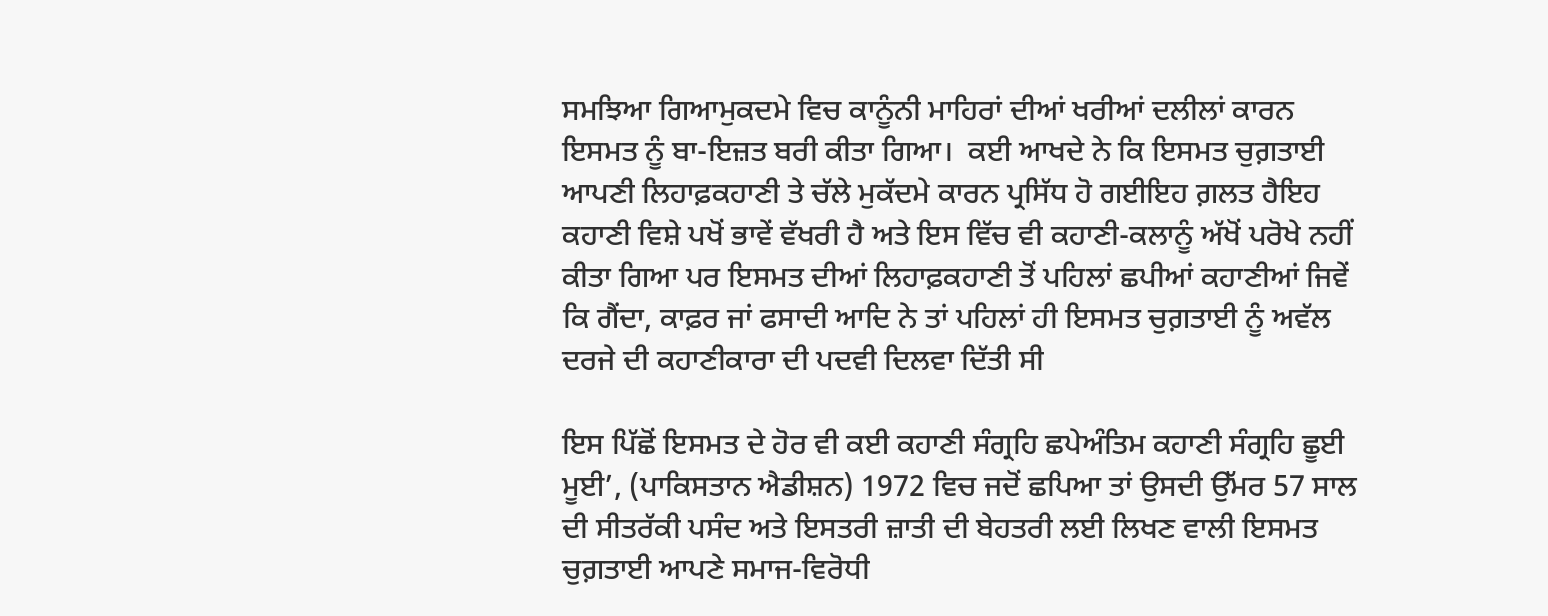ਸਮਝਿਆ ਗਿਆਮੁਕਦਮੇ ਵਿਚ ਕਾਨੂੰਨੀ ਮਾਹਿਰਾਂ ਦੀਆਂ ਖਰੀਆਂ ਦਲੀਲਾਂ ਕਾਰਨ ਇਸਮਤ ਨੂੰ ਬਾ-ਇਜ਼ਤ ਬਰੀ ਕੀਤਾ ਗਿਆ।  ਕਈ ਆਖਦੇ ਨੇ ਕਿ ਇਸਮਤ ਚੁਗ਼ਤਾਈ ਆਪਣੀ ਲਿਹਾਫ਼ਕਹਾਣੀ ਤੇ ਚੱਲੇ ਮੁਕੱਦਮੇ ਕਾਰਨ ਪ੍ਰਸਿੱਧ ਹੋ ਗਈਇਹ ਗ਼ਲਤ ਹੈਇਹ ਕਹਾਣੀ ਵਿਸ਼ੇ ਪਖੋਂ ਭਾਵੇਂ ਵੱਖਰੀ ਹੈ ਅਤੇ ਇਸ ਵਿੱਚ ਵੀ ਕਹਾਣੀ-ਕਲਾਨੂੰ ਅੱਖੋਂ ਪਰੋਖੇ ਨਹੀਂ ਕੀਤਾ ਗਿਆ ਪਰ ਇਸਮਤ ਦੀਆਂ ਲਿਹਾਫ਼ਕਹਾਣੀ ਤੋਂ ਪਹਿਲਾਂ ਛਪੀਆਂ ਕਹਾਣੀਆਂ ਜਿਵੇਂ ਕਿ ਗੈਂਦਾ, ਕਾਫ਼ਰ ਜਾਂ ਫਸਾਦੀ ਆਦਿ ਨੇ ਤਾਂ ਪਹਿਲਾਂ ਹੀ ਇਸਮਤ ਚੁਗ਼ਤਾਈ ਨੂੰ ਅਵੱਲ ਦਰਜੇ ਦੀ ਕਹਾਣੀਕਾਰਾ ਦੀ ਪਦਵੀ ਦਿਲਵਾ ਦਿੱਤੀ ਸੀ

ਇਸ ਪਿੱਛੋਂ ਇਸਮਤ ਦੇ ਹੋਰ ਵੀ ਕਈ ਕਹਾਣੀ ਸੰਗ੍ਰਹਿ ਛਪੇਅੰਤਿਮ ਕਹਾਣੀ ਸੰਗ੍ਰਹਿ ਛੂਈ ਮੂਈ’, (ਪਾਕਿਸਤਾਨ ਐਡੀਸ਼ਨ) 1972 ਵਿਚ ਜਦੋਂ ਛਪਿਆ ਤਾਂ ਉਸਦੀ ਉੱਮਰ 57 ਸਾਲ ਦੀ ਸੀਤਰੱਕੀ ਪਸੰਦ ਅਤੇ ਇਸਤਰੀ ਜ਼ਾਤੀ ਦੀ ਬੇਹਤਰੀ ਲਈ ਲਿਖਣ ਵਾਲੀ ਇਸਮਤ ਚੁਗ਼ਤਾਈ ਆਪਣੇ ਸਮਾਜ-ਵਿਰੋਧੀ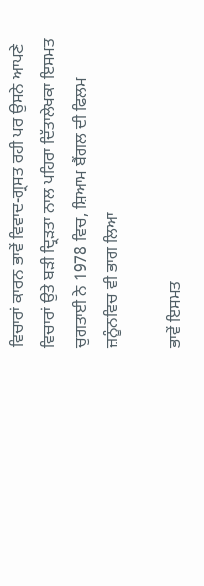ਵਿਚਾਰਾਂ ਕਾਰਨ ਭਾਵੇਂ ਵਿਵਾਦ-ਗ੍ਰਸਤ ਰਹੀ ਪਰ ਉਸਨੇ ਆਪਣੇ ਵਿਚਾਰਾਂ ਉਤੇ ਬੜੀ ਦ੍ਰਿੜਤਾ ਨਾਲ ਪਹਿਰਾ ਦਿੱਤਾਲੇਖਕਾ ਇਸਮਤ ਚੁਗਤਾਈ ਨੇ 1978 ਵਿਚ, ਸ਼ਿਆਮ ਬੈਂਗਲ ਦੀ ਫਿਲਮ ਜ਼ਨੂੰਨਵਿਚ ਵੀ ਭਾਗ ਲਿਆ

ਭਾਵੇਂ ਇਸਮਤ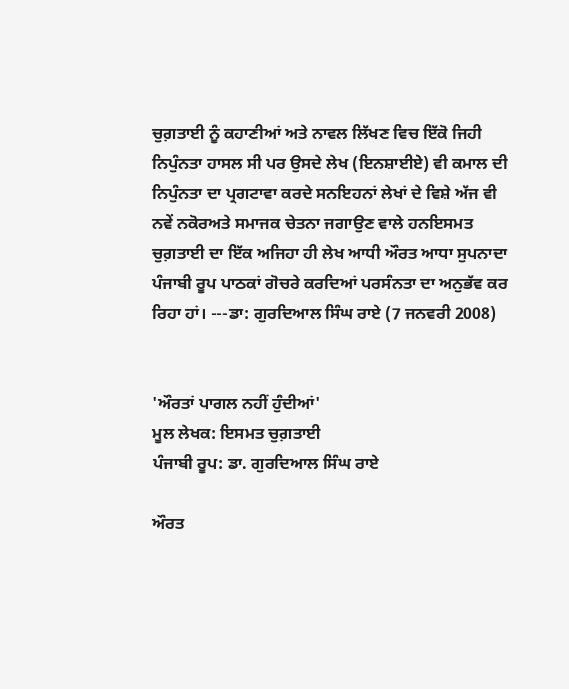ਚੁਗ਼ਤਾਈ ਨੂੰ ਕਹਾਣੀਆਂ ਅਤੇ ਨਾਵਲ ਲਿੱਖਣ ਵਿਚ ਇੱਕੋ ਜਿਹੀ ਨਿਪੁੰਨਤਾ ਹਾਸਲ ਸੀ ਪਰ ਉਸਦੇ ਲੇਖ (ਇਨਸ਼ਾਈਏ) ਵੀ ਕਮਾਲ ਦੀ ਨਿਪੁੰਨਤਾ ਦਾ ਪ੍ਰਗਟਾਵਾ ਕਰਦੇ ਸਨਇਹਨਾਂ ਲੇਖਾਂ ਦੇ ਵਿਸ਼ੇ ਅੱਜ ਵੀ ਨਵੇਂ ਨਕੋਰਅਤੇ ਸਮਾਜਕ ਚੇਤਨਾ ਜਗਾਉਣ ਵਾਲੇ ਹਨਇਸਮਤ ਚੁਗ਼ਤਾਈ ਦਾ ਇੱਕ ਅਜਿਹਾ ਹੀ ਲੇਖ ਆਧੀ ਔਰਤ ਆਧਾ ਸੁਪਨਾਦਾ ਪੰਜਾਬੀ ਰੂਪ ਪਾਠਕਾਂ ਗੋਚਰੇ ਕਰਦਿਆਂ ਪਰਸੰਨਤਾ ਦਾ ਅਨੁਭੱਵ ਕਰ ਰਿਹਾ ਹਾਂ। ---ਡਾ: ਗੁਰਦਿਆਲ ਸਿੰਘ ਰਾਏ (7 ਜਨਵਰੀ 2008)


'ਔਰਤਾਂ ਪਾਗਲ ਨਹੀਂ ਹੁੰਦੀਆਂ'
ਮੂਲ ਲੇਖਕ: ਇਸਮਤ ਚੁਗ਼ਤਾਈ
ਪੰਜਾਬੀ ਰੂਪ: ਡਾ. ਗੁਰਦਿਆਲ ਸਿੰਘ ਰਾਏ

ਔਰਤ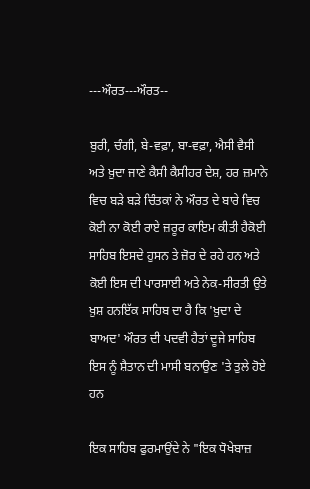---ਔਰਤ---ਔਰਤ--

ਬੁਰੀ, ਚੰਗੀ, ਬੇ-ਵਫ਼ਾ, ਬਾ-ਵਫ਼ਾ, ਐਸੀ ਵੈਸੀ ਅਤੇ ਖ਼ੁਦਾ ਜਾਣੇ ਕੈਸੀ ਕੈਸੀਹਰ ਦੇਸ਼, ਹਰ ਜ਼ਮਾਨੇ ਵਿਚ ਬੜੇ ਬੜੇ ਚਿੰਤਕਾਂ ਨੇ ਔਰਤ ਦੇ ਬਾਰੇ ਵਿਚ ਕੋਈ ਨਾ ਕੋਈ ਰਾਏ ਜ਼ਰੂਰ ਕਾਇਮ ਕੀਤੀ ਹੈਕੋਈ ਸਾਹਿਬ ਇਸਦੇ ਹੁਸਨ ਤੇ ਜ਼ੋਰ ਦੇ ਰਹੇ ਹਨ ਅਤੇ ਕੋਈ ਇਸ ਦੀ ਪਾਰਸਾਈ ਅਤੇ ਨੇਕ-ਸੀਰਤੀ ਉਤੇ ਖ਼ੁਸ਼ ਹਨਇੱਕ ਸਾਹਿਬ ਦਾ ਹੈ ਕਿ 'ਖ਼ੁਦਾ ਦੇ ਬਾਅਦ' ਔਰਤ ਦੀ ਪਦਵੀ ਹੈਤਾਂ ਦੂਜੇ ਸਾਹਿਬ ਇਸ ਨੂੰ ਸ਼ੈਤਾਨ ਦੀ ਮਾਸੀ ਬਨਾਉਣ 'ਤੇ ਤੁਲੇ ਹੋਏ ਹਨ

ਇਕ ਸਾਹਿਬ ਫੁਰਮਾਉਂਦੇ ਨੇ "ਇਕ ਧੋਖੇਬਾਜ਼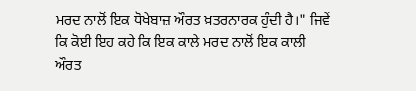ਮਰਦ ਨਾਲੋਂ ਇਕ ਧੋਖੇਬਾਜ਼ ਔਰਤ ਖ਼ਤਰਨਾਰਕ ਹੁੰਦੀ ਹੈ।" ਜਿਵੇਂ ਕਿ ਕੋਈ ਇਹ ਕਹੇ ਕਿ ਇਕ ਕਾਲੇ ਮਰਦ ਨਾਲੋਂ ਇਕ ਕਾਲੀ ਔਰਤ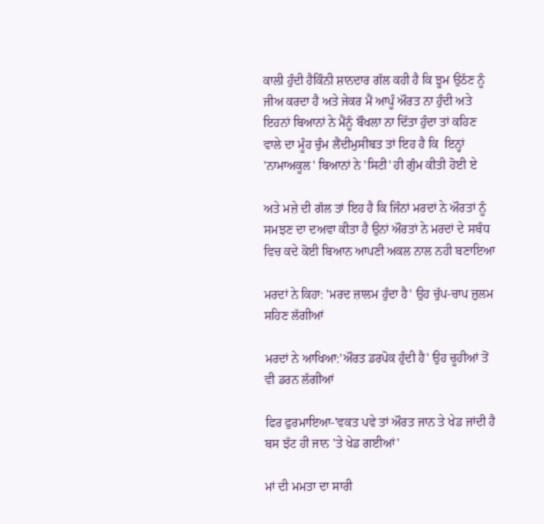ਕਾਲੀ ਹੁੰਦੀ ਹੈਕਿੰਨੀ ਸ਼ਾਨਦਾਰ ਗੱਲ ਕਹੀ ਹੈ ਕਿ ਝੂਮ ਉਠੱਣ ਨੂੰ ਜੀਅ ਕਰਦਾ ਹੈ ਅਤੇ ਜੇਕਰ ਮੈਂ ਆਪੂੰ ਔਰਤ ਨਾ ਹੁੰਦੀ ਅਤੇ ਇਹਨਾਂ ਬਿਆਨਾਂ ਨੇ ਮੈਂਨੂੰ ਬੌਖਲਾ ਨਾ ਦਿੱਤਾ ਹੁੰਦਾ ਤਾਂ ਕਹਿਣ ਵਾਲੇ ਦਾ ਮੂੰਹ ਚੁੰਮ ਲੈਂਦੀਮੁਸੀਬਤ ਤਾਂ ਇਹ ਹੈ ਕਿ  ਇਨ੍ਹਾਂ 'ਨਾਮਾਅਕੂਲ' ਬਿਆਨਾਂ ਨੇ 'ਸਿਟੀ' ਹੀ ਗੁੰਮ ਕੀਤੀ ਹੋਈ ਏ

ਅਤੇ ਮਜ਼ੇ ਦੀ ਗੱਲ ਤਾਂ ਇਹ ਹੈ ਕਿ ਜਿੰਨਾਂ ਮਰਦਾਂ ਨੇ ਔਰਤਾਂ ਨੂੰ ਸਮਝਣ ਦਾ ਦਅਵਾ ਕੀਤਾ ਹੈ ਉਨਾਂ ਔਰਤਾਂ ਨੇ ਮਰਦਾਂ ਦੇ ਸਬੰਧ ਵਿਚ ਕਦੇ ਕੋਈ ਬਿਆਨ ਆਪਣੀ ਅਕਲ ਨਾਲ ਨਹੀ ਬਣਾਇਆ

ਮਰਦਾਂ ਨੇ ਕਿਹਾ: 'ਮਰਦ ਜ਼ਾਲਮ ਹੁੰਦਾ ਹੈ' ਉਹ ਚੁੱਪ-ਚਾਪ ਜ਼ੁਲਮ ਸਹਿਣ ਲੱਗੀਆਂ

ਮਰਦਾਂ ਨੇ ਆਖਿਆ:'ਔਰਤ ਡਰਪੋਕ ਹੁੰਦੀ ਹੈ' ਉਹ ਚੂਹੀਆਂ ਤੋਂ ਵੀ ਡਰਨ ਲੱਗੀਆਂ

ਫਿਰ ਫੁਰਮਾਇਆ-'ਵਕਤ ਪਵੇ ਤਾਂ ਔਰਤ ਜਾਨ ਤੇ ਖੇਡ ਜਾਂਦੀ ਹੈ ਬਸ ਝੱਟ ਹੀ ਜਾਨ 'ਤੇ ਖੇਡ ਗਈਆਂ'

ਮਾਂ ਦੀ ਮਮਤਾ ਦਾ ਸਾਰੀ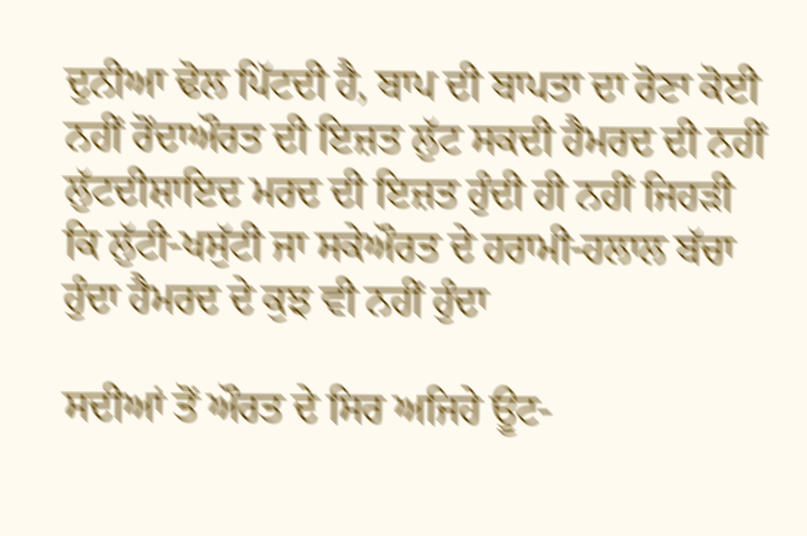ਦੁਨੀਆ ਢੋਲ ਪਿੱਟਦੀ ਹੈ, ਬਾਪ ਦੀ ਬਾਪਤਾ ਦਾ ਰੋਣਾ ਕੋਈ ਨਹੀਂ ਰੋਂਦਾਔਰਤ ਦੀ ਇਜ਼ਤ ਲੁੱਟ ਸਕਦੀ ਹੈਮਰਦ ਦੀ ਨਹੀਂ ਲੁੱਟਦੀਸ਼ਾਇਦ ਮਰਦ ਦੀ ਇਜ਼ਤ ਹੁੰਦੀ ਹੀ ਨਹੀਂ ਜਿਹੜੀ ਕਿ ਲੁੱਟੀ-ਖਸੁੱਟੀ ਜਾ ਸਕੇਔਰਤ ਦੇ ਹਰਾਮੀ-ਹਲਾਲ ਬੱਚਾ ਹੁੰਦਾ ਹੈਮਰਦ ਦੇ ਕੁਝ ਵੀ ਨਹੀਂ ਹੁੰਦਾ

ਸਦੀਆਂ ਤੋਂ ਔਰਤ ਦੇ ਸਿਰ ਅਜਿਹੇ ਊਟ-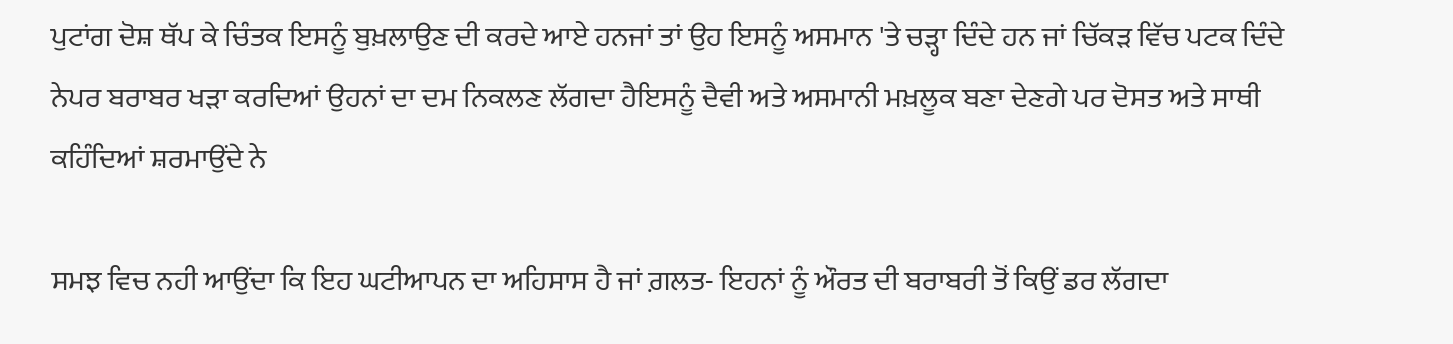ਪੁਟਾਂਗ ਦੋਸ਼ ਥੱਪ ਕੇ ਚਿੰਤਕ ਇਸਨੂੰ ਬੁਖ਼ਲਾਉਣ ਦੀ ਕਰਦੇ ਆਏ ਹਨਜਾਂ ਤਾਂ ਉਹ ਇਸਨੂੰ ਅਸਮਾਨ 'ਤੇ ਚੜ੍ਹਾ ਦਿੰਦੇ ਹਨ ਜਾਂ ਚਿੱਕੜ ਵਿੱਚ ਪਟਕ ਦਿੰਦੇ ਨੇਪਰ ਬਰਾਬਰ ਖੜਾ ਕਰਦਿਆਂ ਉਹਨਾਂ ਦਾ ਦਮ ਨਿਕਲਣ ਲੱਗਦਾ ਹੈਇਸਨੂੰ ਦੈਵੀ ਅਤੇ ਅਸਮਾਨੀ ਮਖ਼ਲੂਕ ਬਣਾ ਦੇਣਗੇ ਪਰ ਦੋਸਤ ਅਤੇ ਸਾਥੀ ਕਹਿੰਦਿਆਂ ਸ਼ਰਮਾਉਂਦੇ ਨੇ

ਸਮਝ ਵਿਚ ਨਹੀ ਆਉਂਦਾ ਕਿ ਇਹ ਘਟੀਆਪਨ ਦਾ ਅਹਿਸਾਸ ਹੈ ਜਾਂ ਗ਼ਲਤ- ਇਹਨਾਂ ਨੂੰ ਔਰਤ ਦੀ ਬਰਾਬਰੀ ਤੋਂ ਕਿਉਂ ਡਰ ਲੱਗਦਾ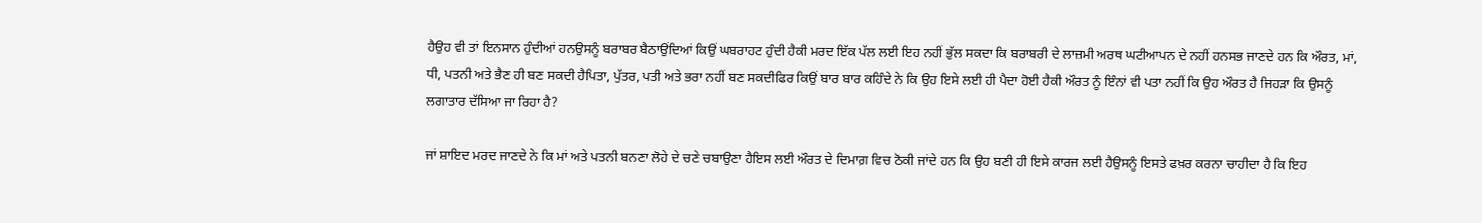ਹੈਉਹ ਵੀ ਤਾਂ ਇਨਸਾਨ ਹੁੰਦੀਆਂ ਹਨਉਸਨੂੰ ਬਰਾਬਰ ਬੈਠਾਉਂਦਿਆਂ ਕਿਉਂ ਘਬਰਾਹਟ ਹੁੰਦੀ ਹੈਕੀ ਮਰਦ ਇੱਕ ਪੱਲ ਲਈ ਇਹ ਨਹੀਂ ਭੁੱਲ ਸਕਦਾ ਕਿ ਬਰਾਬਰੀ ਦੇ ਲਾਜ਼ਮੀ ਅਰਥ ਘਟੀਆਪਨ ਦੇ ਨਹੀਂ ਹਨਸਭ ਜਾਣਦੇ ਹਨ ਕਿ ਔਰਤ, ਮਾਂ, ਧੀ, ਪਤਨੀ ਅਤੇ ਭੈਣ ਹੀ ਬਣ ਸਕਦੀ ਹੈਪਿਤਾ, ਪੁੱਤਰ, ਪਤੀ ਅਤੇ ਭਰਾ ਨਹੀਂ ਬਣ ਸਕਦੀਫਿਰ ਕਿਉਂ ਬਾਰ ਬਾਰ ਕਹਿੰਦੇ ਨੇ ਕਿ ਉਹ ਇਸੇ ਲਈ ਹੀ ਪੈਦਾ ਹੋਈ ਹੈਕੀ ਔਰਤ ਨੂੰ ਇੰਨਾਂ ਵੀ ਪਤਾ ਨਹੀਂ ਕਿ ਉਹ ਔਰਤ ਹੈ ਜਿਹੜਾ ਕਿ ਉਸਨੂੰ ਲਗਾਤਾਰ ਦੱਸਿਆ ਜਾ ਰਿਹਾ ਹੈ?

ਜਾਂ ਸ਼ਾਇਦ ਮਰਦ ਜਾਣਦੇ ਨੇ ਕਿ ਮਾਂ ਅਤੇ ਪਤਨੀ ਬਨਣਾ ਲੋਹੇ ਦੇ ਚਣੇ ਚਬਾਉਣਾ ਹੈਇਸ ਲਈ ਔਰਤ ਦੇ ਦਿਮਾਗ਼ ਵਿਚ ਠੋਕੀ ਜਾਂਦੇ ਹਨ ਕਿ ਉਹ ਬਣੀ ਹੀ ਇਸੇ ਕਾਰਜ ਲਈ ਹੈਉਸਨੂੰ ਇਸਤੇ ਫਖ਼ਰ ਕਰਨਾ ਚਾਹੀਦਾ ਹੈ ਕਿ ਇਹ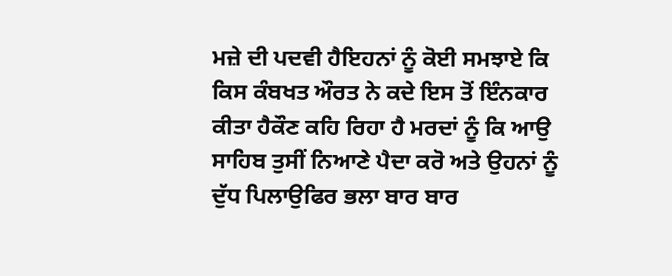ਮਜ਼ੇ ਦੀ ਪਦਵੀ ਹੈਇਹਨਾਂ ਨੂੰ ਕੋਈ ਸਮਝਾਏ ਕਿ ਕਿਸ ਕੰਬਖਤ ਔਰਤ ਨੇ ਕਦੇ ਇਸ ਤੋਂ ਇੰਨਕਾਰ ਕੀਤਾ ਹੈਕੌਣ ਕਹਿ ਰਿਹਾ ਹੈ ਮਰਦਾਂ ਨੂੰ ਕਿ ਆਉ ਸਾਹਿਬ ਤੁਸੀਂ ਨਿਆਣੇ ਪੈਦਾ ਕਰੋ ਅਤੇ ਉਹਨਾਂ ਨੂੰ ਦੁੱਧ ਪਿਲਾਉਫਿਰ ਭਲਾ ਬਾਰ ਬਾਰ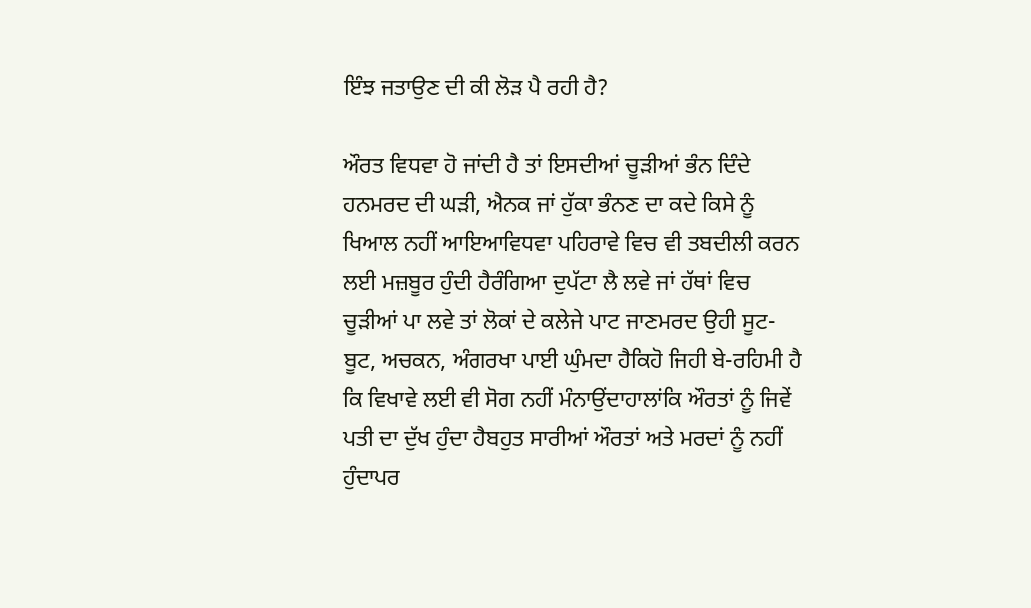ਇੰਝ ਜਤਾਉਣ ਦੀ ਕੀ ਲੋੜ ਪੈ ਰਹੀ ਹੈ?

ਔਰਤ ਵਿਧਵਾ ਹੋ ਜਾਂਦੀ ਹੈ ਤਾਂ ਇਸਦੀਆਂ ਚੂੜੀਆਂ ਭੰਨ ਦਿੰਦੇ ਹਨਮਰਦ ਦੀ ਘੜੀ, ਐਨਕ ਜਾਂ ਹੁੱਕਾ ਭੰਨਣ ਦਾ ਕਦੇ ਕਿਸੇ ਨੂੰ ਖਿਆਲ ਨਹੀਂ ਆਇਆਵਿਧਵਾ ਪਹਿਰਾਵੇ ਵਿਚ ਵੀ ਤਬਦੀਲੀ ਕਰਨ ਲਈ ਮਜ਼ਬੂਰ ਹੁੰਦੀ ਹੈਰੰਗਿਆ ਦੁਪੱਟਾ ਲੈ ਲਵੇ ਜਾਂ ਹੱਥਾਂ ਵਿਚ ਚੂੜੀਆਂ ਪਾ ਲਵੇ ਤਾਂ ਲੋਕਾਂ ਦੇ ਕਲੇਜੇ ਪਾਟ ਜਾਣਮਰਦ ਉਹੀ ਸੂਟ-ਬੂਟ, ਅਚਕਨ, ਅੰਗਰਖਾ ਪਾਈ ਘੁੰਮਦਾ ਹੈਕਿਹੋ ਜਿਹੀ ਬੇ-ਰਹਿਮੀ ਹੈ ਕਿ ਵਿਖਾਵੇ ਲਈ ਵੀ ਸੋਗ ਨਹੀਂ ਮੰਨਾਉਂਦਾਹਾਲਾਂਕਿ ਔਰਤਾਂ ਨੂੰ ਜਿਵੇਂ ਪਤੀ ਦਾ ਦੁੱਖ ਹੁੰਦਾ ਹੈਬਹੁਤ ਸਾਰੀਆਂ ਔਰਤਾਂ ਅਤੇ ਮਰਦਾਂ ਨੂੰ ਨਹੀਂ ਹੁੰਦਾਪਰ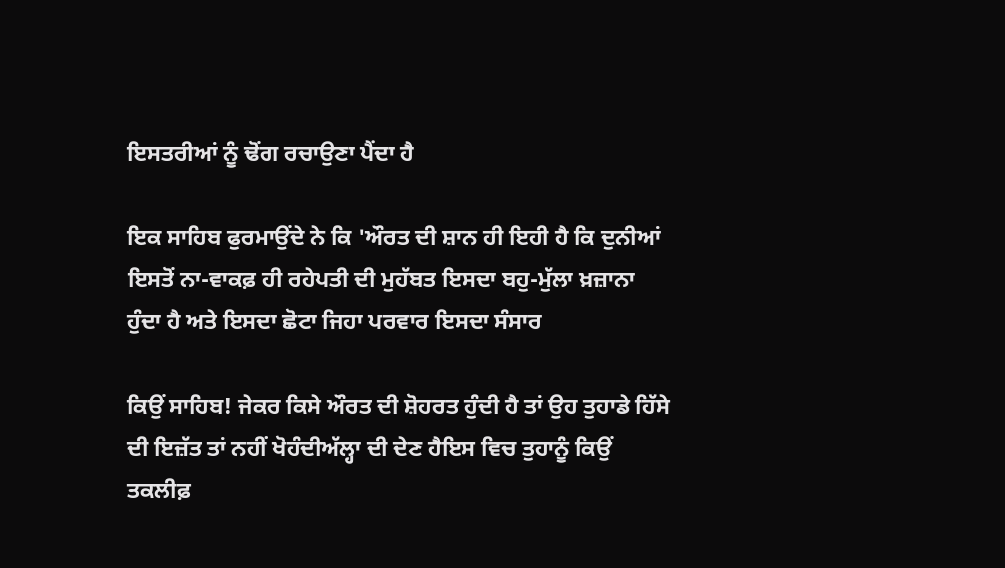ਇਸਤਰੀਆਂ ਨੂੰ ਢੋਂਗ ਰਚਾਉਣਾ ਪੈਂਦਾ ਹੈ

ਇਕ ਸਾਹਿਬ ਫੁਰਮਾਉਂਦੇ ਨੇ ਕਿ 'ਔਰਤ ਦੀ ਸ਼ਾਨ ਹੀ ਇਹੀ ਹੈ ਕਿ ਦੁਨੀਆਂ ਇਸਤੋਂ ਨਾ-ਵਾਕਫ਼ ਹੀ ਰਹੇਪਤੀ ਦੀ ਮੁਹੱਬਤ ਇਸਦਾ ਬਹੁ-ਮੁੱਲਾ ਖ਼ਜ਼ਾਨਾ ਹੁੰਦਾ ਹੈ ਅਤੇ ਇਸਦਾ ਛੋਟਾ ਜਿਹਾ ਪਰਵਾਰ ਇਸਦਾ ਸੰਸਾਰ

ਕਿਉਂ ਸਾਹਿਬ! ਜੇਕਰ ਕਿਸੇ ਔਰਤ ਦੀ ਸ਼ੋਹਰਤ ਹੁੰਦੀ ਹੈ ਤਾਂ ਉਹ ਤੁਹਾਡੇ ਹਿੱਸੇ ਦੀ ਇਜ਼ੱਤ ਤਾਂ ਨਹੀਂ ਖੋਹੰਦੀਅੱਲ੍ਹਾ ਦੀ ਦੇਣ ਹੈਇਸ ਵਿਚ ਤੁਹਾਨੂੰ ਕਿਉਂ ਤਕਲੀਫ਼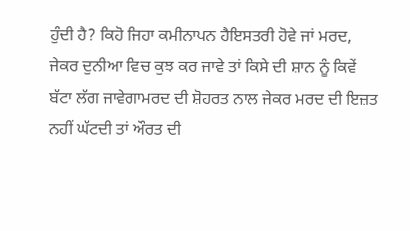ਹੁੰਦੀ ਹੈ? ਕਿਹੋ ਜਿਹਾ ਕਮੀਨਾਪਨ ਹੈਇਸਤਰੀ ਹੋਵੇ ਜਾਂ ਮਰਦ, ਜੇਕਰ ਦੁਨੀਆ ਵਿਚ ਕੁਝ ਕਰ ਜਾਵੇ ਤਾਂ ਕਿਸੇ ਦੀ ਸ਼ਾਨ ਨੂੰ ਕਿਵੇਂ ਬੱਟਾ ਲੱਗ ਜਾਵੇਗਾਮਰਦ ਦੀ ਸ਼ੋਹਰਤ ਨਾਲ ਜੇਕਰ ਮਰਦ ਦੀ ਇਜ਼ਤ ਨਹੀਂ ਘੱਟਦੀ ਤਾਂ ਔਰਤ ਦੀ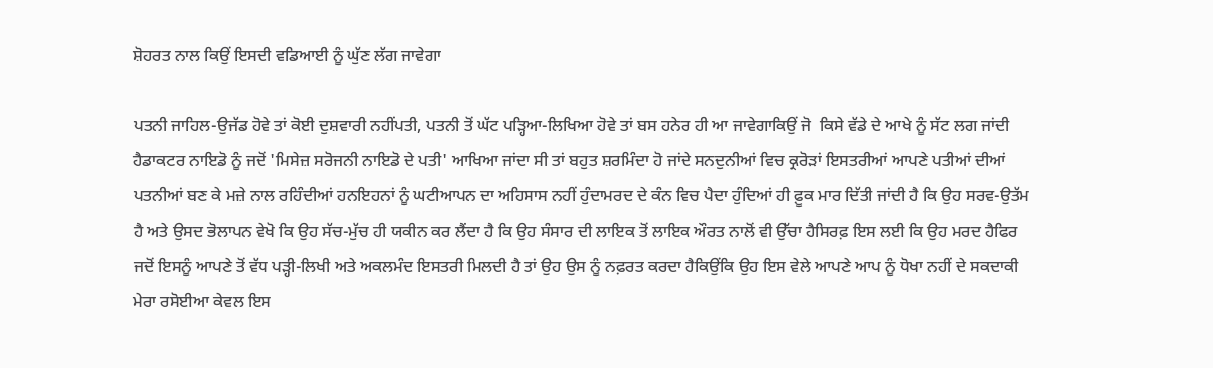ਸ਼ੋਹਰਤ ਨਾਲ ਕਿਉਂ ਇਸਦੀ ਵਡਿਆਈ ਨੂੰ ਘੁੱਣ ਲੱਗ ਜਾਵੇਗਾ

ਪਤਨੀ ਜਾਹਿਲ-ਉਜੱਡ ਹੋਵੇ ਤਾਂ ਕੋਈ ਦੁਸ਼ਵਾਰੀ ਨਹੀਂਪਤੀ, ਪਤਨੀ ਤੋਂ ਘੱਟ ਪੜ੍ਹਿਆ-ਲਿਖਿਆ ਹੋਵੇ ਤਾਂ ਬਸ ਹਨੇਰ ਹੀ ਆ ਜਾਵੇਗਾਕਿਉਂ ਜੋ  ਕਿਸੇ ਵੱਡੇ ਦੇ ਆਖੇ ਨੂੰ ਸੱਟ ਲਗ ਜਾਂਦੀ ਹੈਡਾਕਟਰ ਨਾਇਡੋ ਨੂੰ ਜਦੋਂ 'ਮਿਸੇਜ਼ ਸਰੋਜਨੀ ਨਾਇਡੋ ਦੇ ਪਤੀ' ਆਖਿਆ ਜਾਂਦਾ ਸੀ ਤਾਂ ਬਹੁਤ ਸ਼ਰਮਿੰਦਾ ਹੋ ਜਾਂਦੇ ਸਨਦੁਨੀਆਂ ਵਿਚ ਕ੍ਰਰੋੜਾਂ ਇਸਤਰੀਆਂ ਆਪਣੇ ਪਤੀਆਂ ਦੀਆਂ ਪਤਨੀਆਂ ਬਣ ਕੇ ਮਜ਼ੇ ਨਾਲ ਰਹਿੰਦੀਆਂ ਹਨਇਹਨਾਂ ਨੂੰ ਘਟੀਆਪਨ ਦਾ ਅਹਿਸਾਸ ਨਹੀਂ ਹੁੰਦਾਮਰਦ ਦੇ ਕੰਨ ਵਿਚ ਪੈਦਾ ਹੁੰਦਿਆਂ ਹੀ ਫ਼ੂਕ ਮਾਰ ਦਿੱਤੀ ਜਾਂਦੀ ਹੈ ਕਿ ਉਹ ਸਰਵ-ਉਤੱਮ ਹੈ ਅਤੇ ਉਸਦ ਭੋਲਾਪਨ ਵੇਖੋ ਕਿ ਉਹ ਸੱਚ-ਮੁੱਚ ਹੀ ਯਕੀਨ ਕਰ ਲੈਂਦਾ ਹੈ ਕਿ ਉਹ ਸੰਸਾਰ ਦੀ ਲਾਇਕ ਤੋਂ ਲਾਇਕ ਔਰਤ ਨਾਲੋਂ ਵੀ ਉੱਚਾ ਹੈਸਿਰਫ਼ ਇਸ ਲਈ ਕਿ ਉਹ ਮਰਦ ਹੈਫਿਰ ਜਦੋਂ ਇਸਨੂੰ ਆਪਣੇ ਤੋਂ ਵੱਧ ਪੜ੍ਹੀ-ਲਿਖੀ ਅਤੇ ਅਕਲਮੰਦ ਇਸਤਰੀ ਮਿਲਦੀ ਹੈ ਤਾਂ ਉਹ ਉਸ ਨੂੰ ਨਫ਼ਰਤ ਕਰਦਾ ਹੈਕਿਉਂਕਿ ਉਹ ਇਸ ਵੇਲੇ ਆਪਣੇ ਆਪ ਨੂੰ ਧੋਖਾ ਨਹੀਂ ਦੇ ਸਕਦਾਕੀ ਮੇਰਾ ਰਸੋਈਆ ਕੇਵਲ ਇਸ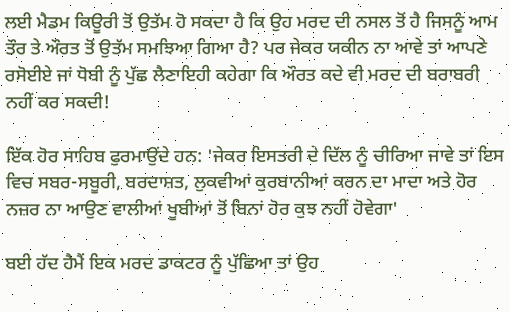ਲਈ ਮੈਡਮ ਕਿਊਰੀ ਤੋਂ ਉਤੱਮ ਹੋ ਸਕਦਾ ਹੈ ਕਿ ਉਹ ਮਰਦ ਦੀ ਨਸਲ ਤੋਂ ਹੈ ਜਿਸਨੂੰ ਆਮ ਤੌਰ ਤੇ ਔਰਤ ਤੋਂ ਉਤੱਮ ਸਮਝਿਆ ਗਿਆ ਹੈ? ਪਰ ਜੇਕਰ ਯਕੀਨ ਨਾ ਆਵੇ ਤਾਂ ਆਪਣੇ ਰਸੋਈਏ ਜਾਂ ਧੋਬੀ ਨੂੰ ਪੁੱਛ ਲੈਣਾਇਹੀ ਕਹੇਗਾ ਕਿ ਔਰਤ ਕਦੇ ਵੀ ਮਰਦ ਦੀ ਬਰਾਬਰੀ ਨਹੀਂ ਕਰ ਸਕਦੀ!

ਇੱਕ ਹੋਰ ਸਾਹਿਬ ਫੁਰਮਾਉਂਦੇ ਹਨ: 'ਜੇਕਰ ਇਸਤਰੀ ਦੇ ਦਿੱਲ ਨੂੰ ਚੀਰਿਆ ਜਾਵੇ ਤਾਂ ਇਸ ਵਿਚ ਸਬਰ-ਸਬੂਰੀ, ਬਰਦਾਸ਼ਤ, ਲੁਕਵੀਆਂ ਕੁਰਬਾਨੀਆਂ ਕਰਨ ਦਾ ਮਾਦਾ ਅਤੇ ਹੋਰ ਨਜ਼ਰ ਨਾ ਆਉਣ ਵਾਲੀਆਂ ਖੂਬੀਆਂ ਤੋਂ ਬਿਨਾਂ ਹੋਰ ਕੁਝ ਨਹੀਂ ਹੋਵੇਗਾ'

ਬਈ ਹੱਦ ਹੈਮੈਂ ਇਕ ਮਰਦ ਡਾਕਟਰ ਨੂੰ ਪੁੱਛਿਆ ਤਾਂ ਉਹ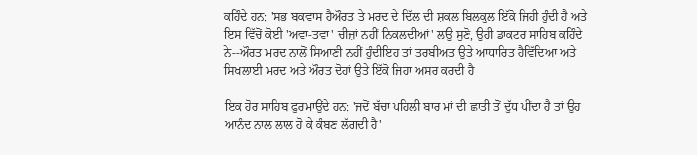ਕਹਿੰਦੇ ਹਨ: 'ਸਭ ਬਕਵਾਸ ਹੈਔਰਤ ਤੇ ਮਰਦ ਦੇ ਦਿੱਲ ਦੀ ਸ਼ਕਲ ਬਿਲਕੁਲ ਇੱਕੋ ਜਿਹੀ ਹੁੰਦੀ ਹੈ ਅਤੇ ਇਸ ਵਿੱਚੋਂ ਕੋਈ 'ਅਵਾ-ਤਵਾ' ਚੀਜ਼ਾਂ ਨਹੀਂ ਨਿਕਲਦੀਆਂ' ਲਉ ਸੁਣੋ, ਉਹੀ ਡਾਕਟਰ ਸਾਹਿਬ ਕਹਿੰਦੇ ਨੇ--ਔਰਤ ਮਰਦ ਨਾਲੋਂ ਸਿਆਣੀ ਨਹੀਂ ਹੁੰਦੀਇਹ ਤਾਂ ਤਰਬੀਅਤ ਉਤੇ ਆਧਾਰਿਤ ਹੈਵਿੱਦਿਆ ਅਤੇ ਸਿਖਲਾਈ ਮਰਦ ਅਤੇ ਔਰਤ ਦੋਹਾਂ ਉਤੇ ਇੱਕੋ ਜਿਹਾ ਅਸਰ ਕਰਦੀ ਹੈ

ਇਕ ਹੋਰ ਸਾਹਿਬ ਫੁਰਮਾਉਂਦੇ ਹਨ: 'ਜਦੋਂ ਬੱਚਾ ਪਹਿਲੀ ਬਾਰ ਮਾਂ ਦੀ ਛਾਤੀ ਤੋਂ ਦੁੱਧ ਪੀਂਦਾ ਹੈ ਤਾਂ ਉਹ ਆਨੰਦ ਨਾਲ ਲਾਲ ਹੋ ਕੇ ਕੰਬਣ ਲੱਗਦੀ ਹੈ'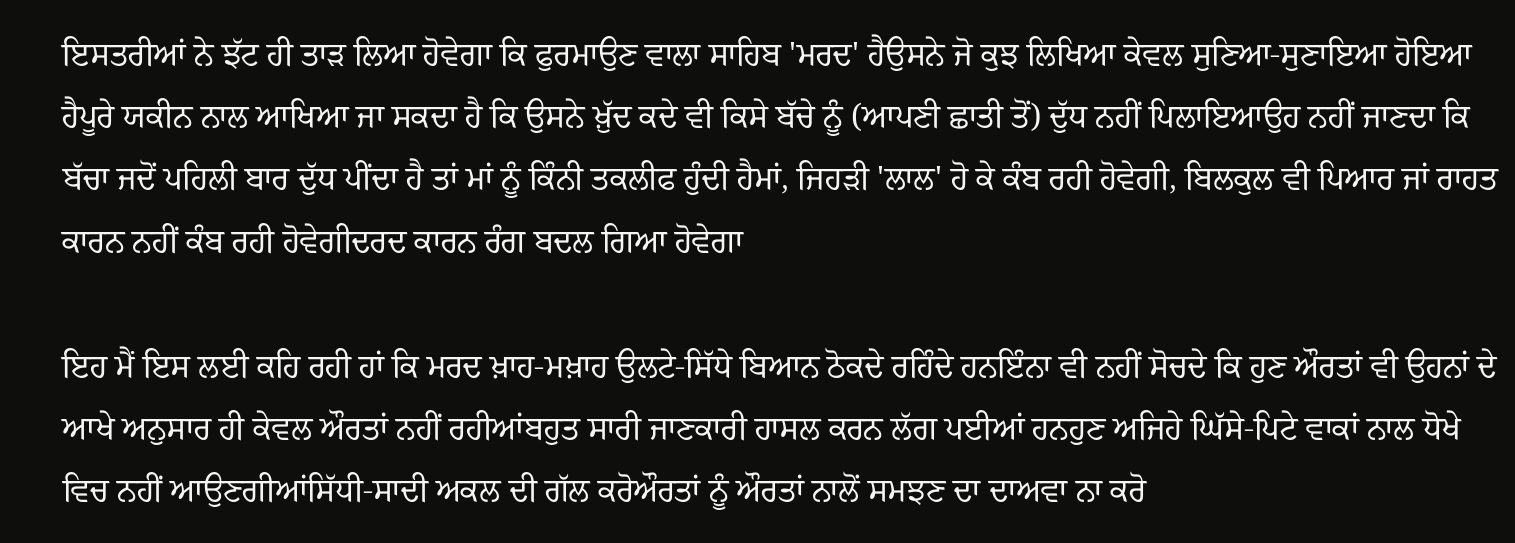ਇਸਤਰੀਆਂ ਨੇ ਝੱਟ ਹੀ ਤਾੜ ਲਿਆ ਹੋਵੇਗਾ ਕਿ ਫੁਰਮਾਉਣ ਵਾਲਾ ਸਾਹਿਬ 'ਮਰਦ' ਹੈਉਸਨੇ ਜੋ ਕੁਝ ਲਿਖਿਆ ਕੇਵਲ ਸੁਣਿਆ-ਸੁਣਾਇਆ ਹੋਇਆ ਹੈਪੂਰੇ ਯਕੀਨ ਨਾਲ ਆਖਿਆ ਜਾ ਸਕਦਾ ਹੈ ਕਿ ਉਸਨੇ ਖ਼ੁੱਦ ਕਦੇ ਵੀ ਕਿਸੇ ਬੱਚੇ ਨੂੰ (ਆਪਣੀ ਛਾਤੀ ਤੋਂ) ਦੁੱਧ ਨਹੀਂ ਪਿਲਾਇਆਉਹ ਨਹੀਂ ਜਾਣਦਾ ਕਿ ਬੱਚਾ ਜਦੋਂ ਪਹਿਲੀ ਬਾਰ ਦੁੱਧ ਪੀਂਦਾ ਹੈ ਤਾਂ ਮਾਂ ਨੂੰ ਕਿੰਨੀ ਤਕਲੀਫ ਹੁੰਦੀ ਹੈਮਾਂ, ਜਿਹੜੀ 'ਲਾਲ' ਹੋ ਕੇ ਕੰਬ ਰਹੀ ਹੋਵੇਗੀ, ਬਿਲਕੁਲ ਵੀ ਪਿਆਰ ਜਾਂ ਰਾਹਤ ਕਾਰਨ ਨਹੀਂ ਕੰਬ ਰਹੀ ਹੋਵੇਗੀਦਰਦ ਕਾਰਨ ਰੰਗ ਬਦਲ ਗਿਆ ਹੋਵੇਗਾ

ਇਹ ਮੈਂ ਇਸ ਲਈ ਕਹਿ ਰਹੀ ਹਾਂ ਕਿ ਮਰਦ ਖ਼ਾਹ-ਮਖ਼ਾਹ ਉਲਟੇ-ਸਿੱਧੇ ਬਿਆਨ ਠੋਕਦੇ ਰਹਿੰਦੇ ਹਨਇੰਨਾ ਵੀ ਨਹੀਂ ਸੋਚਦੇ ਕਿ ਹੁਣ ਔਰਤਾਂ ਵੀ ਉਹਨਾਂ ਦੇ ਆਖੇ ਅਨੁਸਾਰ ਹੀ ਕੇਵਲ ਔਰਤਾਂ ਨਹੀਂ ਰਹੀਆਂਬਹੁਤ ਸਾਰੀ ਜਾਣਕਾਰੀ ਹਾਸਲ ਕਰਨ ਲੱਗ ਪਈਆਂ ਹਨਹੁਣ ਅਜਿਹੇ ਘਿੱਸੇ-ਪਿਟੇ ਵਾਕਾਂ ਨਾਲ ਧੋਖੇ ਵਿਚ ਨਹੀਂ ਆਉਣਗੀਆਂਸਿੱਧੀ-ਸਾਦੀ ਅਕਲ ਦੀ ਗੱਲ ਕਰੋਔਰਤਾਂ ਨੂੰ ਔਰਤਾਂ ਨਾਲੋਂ ਸਮਝਣ ਦਾ ਦਾਅਵਾ ਨਾ ਕਰੋ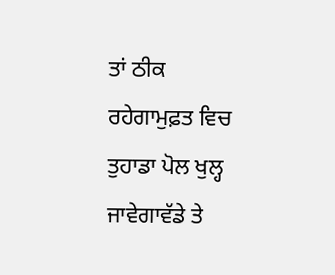ਤਾਂ ਠੀਕ ਰਹੇਗਾਮੁਫ਼ਤ ਵਿਚ ਤੁਹਾਡਾ ਪੋਲ ਖੁਲ੍ਹ ਜਾਵੇਗਾਵੱਡੇ ਤੇ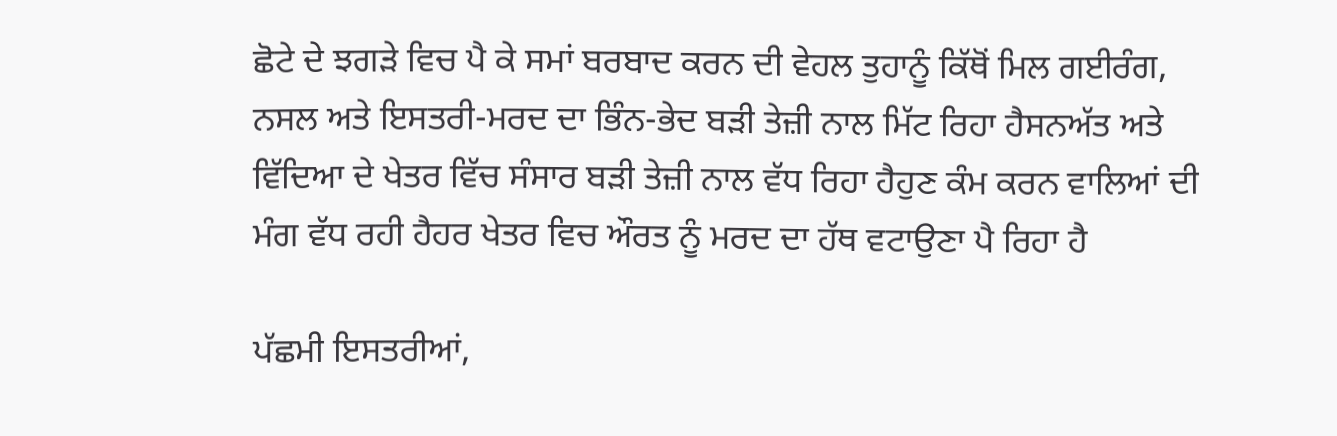ਛੋਟੇ ਦੇ ਝਗੜੇ ਵਿਚ ਪੈ ਕੇ ਸਮਾਂ ਬਰਬਾਦ ਕਰਨ ਦੀ ਵੇਹਲ ਤੁਹਾਨੂੰ ਕਿੱਥੋਂ ਮਿਲ ਗਈਰੰਗ, ਨਸਲ ਅਤੇ ਇਸਤਰੀ-ਮਰਦ ਦਾ ਭਿੰਨ-ਭੇਦ ਬੜੀ ਤੇਜ਼ੀ ਨਾਲ ਮਿੱਟ ਰਿਹਾ ਹੈਸਨਅੱਤ ਅਤੇ ਵਿੱਦਿਆ ਦੇ ਖੇਤਰ ਵਿੱਚ ਸੰਸਾਰ ਬੜੀ ਤੇਜ਼ੀ ਨਾਲ ਵੱਧ ਰਿਹਾ ਹੈਹੁਣ ਕੰਮ ਕਰਨ ਵਾਲਿਆਂ ਦੀ ਮੰਗ ਵੱਧ ਰਹੀ ਹੈਹਰ ਖੇਤਰ ਵਿਚ ਔਰਤ ਨੂੰ ਮਰਦ ਦਾ ਹੱਥ ਵਟਾਉਣਾ ਪੈ ਰਿਹਾ ਹੈ

ਪੱਛਮੀ ਇਸਤਰੀਆਂ,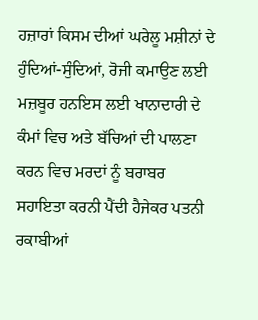ਹਜ਼ਾਰਾਂ ਕਿਸਮ ਦੀਆਂ ਘਰੇਲੂ ਮਸ਼ੀਨਾਂ ਦੇ ਹੁੰਦਿਆਂ-ਸੁੰਦਿਆਂ, ਰੋਜੀ ਕਮਾਉਣ ਲਈ ਮਜ਼ਬੂਰ ਹਨਇਸ ਲਈ ਖਾਨਾਦਾਰੀ ਦੇ ਕੰਮਾਂ ਵਿਚ ਅਤੇ ਬੱਚਿਆਂ ਦੀ ਪਾਲਣਾ ਕਰਨ ਵਿਚ ਮਰਦਾਂ ਨੂੰ ਬਰਾਬਰ ਸਹਾਇਤਾ ਕਰਨੀ ਪੈਂਦੀ ਹੈਜੇਕਰ ਪਤਨੀ ਰਕਾਬੀਆਂ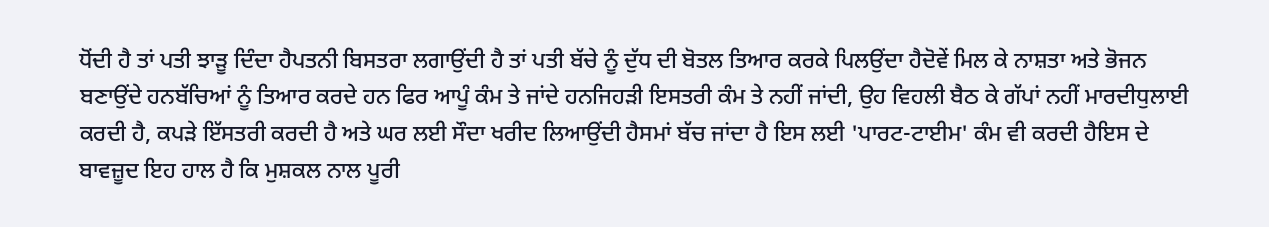ਧੋਂਦੀ ਹੈ ਤਾਂ ਪਤੀ ਝਾੜੂ ਦਿੰਦਾ ਹੈਪਤਨੀ ਬਿਸਤਰਾ ਲਗਾਉਂਦੀ ਹੈ ਤਾਂ ਪਤੀ ਬੱਚੇ ਨੂੰ ਦੁੱਧ ਦੀ ਬੋਤਲ ਤਿਆਰ ਕਰਕੇ ਪਿਲਉਂਦਾ ਹੈਦੋਵੇਂ ਮਿਲ ਕੇ ਨਾਸ਼ਤਾ ਅਤੇ ਭੋਜਨ ਬਣਾਉਂਦੇ ਹਨਬੱਚਿਆਂ ਨੂੰ ਤਿਆਰ ਕਰਦੇ ਹਨ ਫਿਰ ਆਪੂੰ ਕੰਮ ਤੇ ਜਾਂਦੇ ਹਨਜਿਹੜੀ ਇਸਤਰੀ ਕੰਮ ਤੇ ਨਹੀਂ ਜਾਂਦੀ, ਉਹ ਵਿਹਲੀ ਬੈਠ ਕੇ ਗੱਪਾਂ ਨਹੀਂ ਮਾਰਦੀਧੁਲਾਈ ਕਰਦੀ ਹੈ, ਕਪੜੇ ਇੱਸਤਰੀ ਕਰਦੀ ਹੈ ਅਤੇ ਘਰ ਲਈ ਸੌਦਾ ਖਰੀਦ ਲਿਆਉਂਦੀ ਹੈਸਮਾਂ ਬੱਚ ਜਾਂਦਾ ਹੈ ਇਸ ਲਈ 'ਪਾਰਟ-ਟਾਈਮ' ਕੰਮ ਵੀ ਕਰਦੀ ਹੈਇਸ ਦੇ ਬਾਵਜ਼ੂਦ ਇਹ ਹਾਲ ਹੈ ਕਿ ਮੁਸ਼ਕਲ ਨਾਲ ਪੂਰੀ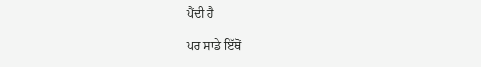ਪੈਂਦੀ ਹੈ

ਪਰ ਸਾਡੇ ਇੱਥੋਂ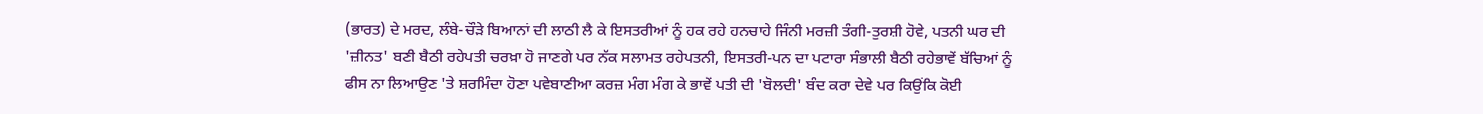(ਭਾਰਤ) ਦੇ ਮਰਦ, ਲੰਬੇ-ਚੌੜੇ ਬਿਆਨਾਂ ਦੀ ਲਾਠੀ ਲੈ ਕੇ ਇਸਤਰੀਆਂ ਨੂੰ ਹਕ ਰਹੇ ਹਨਚਾਹੇ ਜਿੰਨੀ ਮਰਜ਼ੀ ਤੰਗੀ-ਤੁਰਸ਼ੀ ਹੋਵੇ, ਪਤਨੀ ਘਰ ਦੀ 'ਜ਼ੀਨਤ' ਬਣੀ ਬੈਠੀ ਰਹੇਪਤੀ ਚਰਖ਼ਾ ਹੋ ਜਾਣਗੇ ਪਰ ਨੱਕ ਸਲਾਮਤ ਰਹੇਪਤਨੀ, ਇਸਤਰੀ-ਪਨ ਦਾ ਪਟਾਰਾ ਸੰਭਾਲੀ ਬੈਠੀ ਰਹੇਭਾਵੇਂ ਬੱਚਿਆਂ ਨੂੰ ਫੀਸ ਨਾ ਲਿਆਉਣ 'ਤੇ ਸ਼ਰਮਿੰਦਾ ਹੋਣਾ ਪਵੇਬਾਣੀਆ ਕਰਜ਼ ਮੰਗ ਮੰਗ ਕੇ ਭਾਵੇਂ ਪਤੀ ਦੀ 'ਬੋਲਦੀ' ਬੰਦ ਕਰਾ ਦੇਵੇ ਪਰ ਕਿਉਂਕਿ ਕੋਈ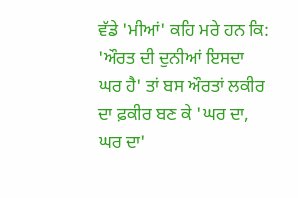ਵੱਡੇ 'ਮੀਆਂ' ਕਹਿ ਮਰੇ ਹਨ ਕਿ: 'ਔਰਤ ਦੀ ਦੁਨੀਆਂ ਇਸਦਾ ਘਰ ਹੈ' ਤਾਂ ਬਸ ਔਰਤਾਂ ਲਕੀਰ ਦਾ ਫ਼ਕੀਰ ਬਣ ਕੇ 'ਘਰ ਦਾ, ਘਰ ਦਾ'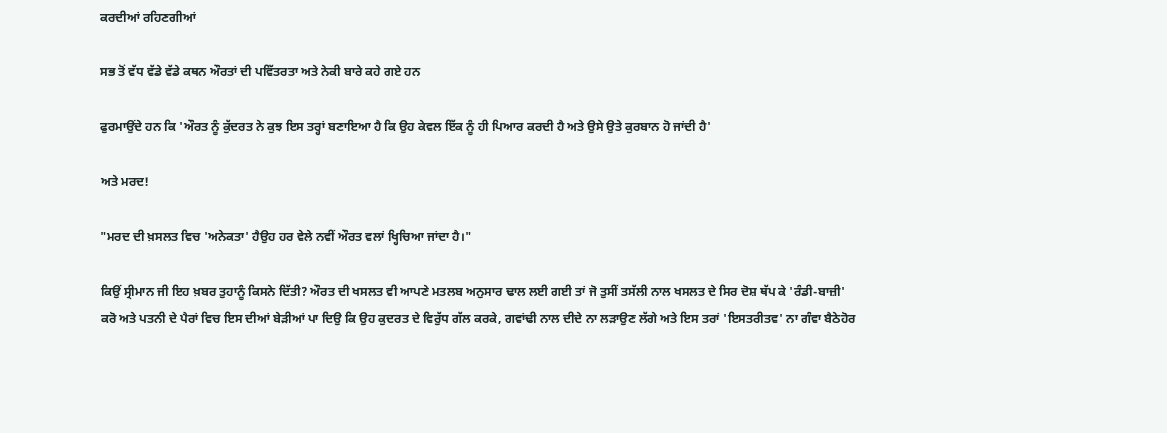ਕਰਦੀਆਂ ਰਹਿਣਗੀਆਂ

ਸਭ ਤੋਂ ਵੱਧ ਵੱਡੇ ਵੱਡੇ ਕਥਨ ਔਰਤਾਂ ਦੀ ਪਵਿੱਤਰਤਾ ਅਤੇ ਨੇਕੀ ਬਾਰੇ ਕਹੇ ਗਏ ਹਨ

ਫੁਰਮਾਉਂਦੇ ਹਨ ਕਿ 'ਔਰਤ ਨੂੰ ਕੁੱਦਰਤ ਨੇ ਕੁਝ ਇਸ ਤਰ੍ਹਾਂ ਬਣਾਇਆ ਹੈ ਕਿ ਉਹ ਕੇਵਲ ਇੱਕ ਨੂੰ ਹੀ ਪਿਆਰ ਕਰਦੀ ਹੈ ਅਤੇ ਉਸੇ ਉਤੇ ਕੁਰਬਾਨ ਹੋ ਜਾਂਦੀ ਹੈ'

ਅਤੇ ਮਰਦ!

"ਮਰਦ ਦੀ ਖ਼ਸਲਤ ਵਿਚ 'ਅਨੇਕਤਾ' ਹੈਉਹ ਹਰ ਵੇਲੇ ਨਵੀਂ ਔਰਤ ਵਲਾਂ ਖ੍ਹਿਚਿਆ ਜਾਂਦਾ ਹੈ।"

ਕਿਉਂ ਸ੍ਰੀਮਾਨ ਜੀ ਇਹ ਖ਼ਬਰ ਤੁਹਾਨੂੰ ਕਿਸਨੇ ਦਿੱਤੀ? ਔਰਤ ਦੀ ਖਸਲਤ ਵੀ ਆਪਣੇ ਮਤਲਬ ਅਨੁਸਾਰ ਢਾਲ ਲਈ ਗਈ ਤਾਂ ਜੋ ਤੁਸੀਂ ਤਸੱਲੀ ਨਾਲ ਖਸਲਤ ਦੇ ਸਿਰ ਦੋਸ਼ ਥੱਪ ਕੇ 'ਰੰਡੀ-ਬਾਜ਼ੀ' ਕਰੋ ਅਤੇ ਪਤਨੀ ਦੇ ਪੈਰਾਂ ਵਿਚ ਇਸ ਦੀਆਂ ਬੇੜੀਆਂ ਪਾ ਦਿਉ ਕਿ ਉਹ ਕੁਦਰਤ ਦੇ ਵਿਰੁੱਧ ਗੱਲ ਕਰਕੇ, ਗਵਾਂਢੀ ਨਾਲ ਦੀਦੇ ਨਾ ਲੜਾਉਣ ਲੱਗੇ ਅਤੇ ਇਸ ਤਰਾਂ 'ਇਸਤਰੀਤਵ' ਨਾ ਗੰਵਾ ਬੈਠੇਹੋਰ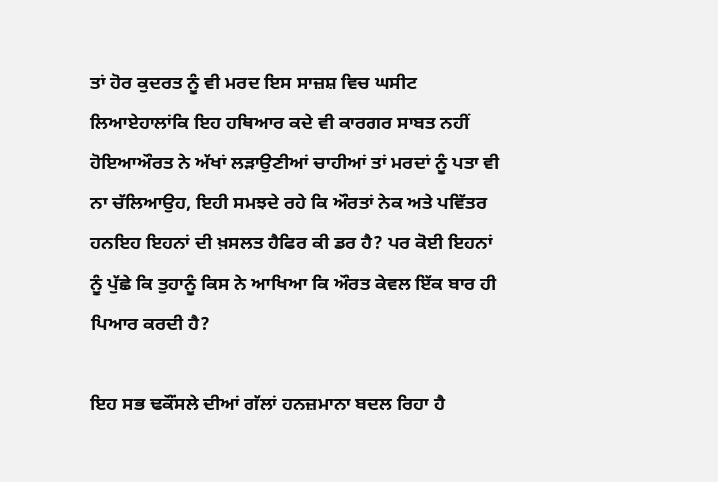ਤਾਂ ਹੋਰ ਕੁਦਰਤ ਨੂੰ ਵੀ ਮਰਦ ਇਸ ਸਾਜ਼ਸ਼ ਵਿਚ ਘਸੀਟ ਲਿਆਏਹਾਲਾਂਕਿ ਇਹ ਹਥਿਆਰ ਕਦੇ ਵੀ ਕਾਰਗਰ ਸਾਬਤ ਨਹੀਂ ਹੋਇਆਔਰਤ ਨੇ ਅੱਖਾਂ ਲੜਾਉਣੀਆਂ ਚਾਹੀਆਂ ਤਾਂ ਮਰਦਾਂ ਨੂੰ ਪਤਾ ਵੀ ਨਾ ਚੱਲਿਆਉਹ, ਇਹੀ ਸਮਝਦੇ ਰਹੇ ਕਿ ਔਰਤਾਂ ਨੇਕ ਅਤੇ ਪਵਿੱਤਰ ਹਨਇਹ ਇਹਨਾਂ ਦੀ ਖ਼ਸਲਤ ਹੈਫਿਰ ਕੀ ਡਰ ਹੈ? ਪਰ ਕੋਈ ਇਹਨਾਂ ਨੂੰ ਪੁੱਛੇ ਕਿ ਤੁਹਾਨੂੰ ਕਿਸ ਨੇ ਆਖਿਆ ਕਿ ਔਰਤ ਕੇਵਲ ਇੱਕ ਬਾਰ ਹੀ ਪਿਆਰ ਕਰਦੀ ਹੈ?

ਇਹ ਸਭ ਢਕੌਂਸਲੇ ਦੀਆਂ ਗੱਲਾਂ ਹਨਜ਼ਮਾਨਾ ਬਦਲ ਰਿਹਾ ਹੈ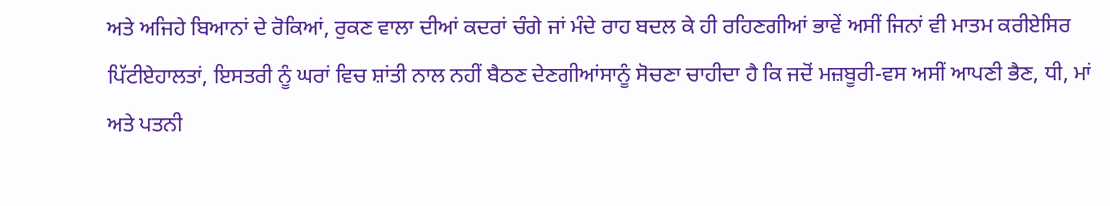ਅਤੇ ਅਜਿਹੇ ਬਿਆਨਾਂ ਦੇ ਰੋਕਿਆਂ, ਰੁਕਣ ਵਾਲਾ ਦੀਆਂ ਕਦਰਾਂ ਚੰਗੇ ਜਾਂ ਮੰਦੇ ਰਾਹ ਬਦਲ ਕੇ ਹੀ ਰਹਿਣਗੀਆਂ ਭਾਵੇਂ ਅਸੀਂ ਜਿਨਾਂ ਵੀ ਮਾਤਮ ਕਰੀਏਸਿਰ ਪਿੱਟੀਏਹਾਲਤਾਂ, ਇਸਤਰੀ ਨੂੰ ਘਰਾਂ ਵਿਚ ਸ਼ਾਂਤੀ ਨਾਲ ਨਹੀਂ ਬੈਠਣ ਦੇਣਗੀਆਂਸਾਨੂੰ ਸੋਚਣਾ ਚਾਹੀਦਾ ਹੈ ਕਿ ਜਦੋਂ ਮਜ਼ਬੂਰੀ-ਵਸ ਅਸੀਂ ਆਪਣੀ ਭੈਣ, ਧੀ, ਮਾਂ ਅਤੇ ਪਤਨੀ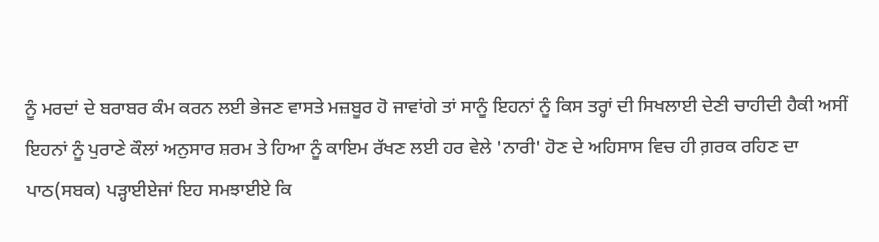ਨੂੰ ਮਰਦਾਂ ਦੇ ਬਰਾਬਰ ਕੰਮ ਕਰਨ ਲਈ ਭੇਜਣ ਵਾਸਤੇ ਮਜ਼ਬੂਰ ਹੋ ਜਾਵਾਂਗੇ ਤਾਂ ਸਾਨੂੰ ਇਹਨਾਂ ਨੂੰ ਕਿਸ ਤਰ੍ਹਾਂ ਦੀ ਸਿਖਲਾਈ ਦੇਣੀ ਚਾਹੀਦੀ ਹੈਕੀ ਅਸੀਂ ਇਹਨਾਂ ਨੂੰ ਪੁਰਾਣੇ ਕੌਲਾਂ ਅਨੁਸਾਰ ਸ਼ਰਮ ਤੇ ਹਿਆ ਨੂੰ ਕਾਇਮ ਰੱਖਣ ਲਈ ਹਰ ਵੇਲੇ 'ਨਾਰੀ' ਹੋਣ ਦੇ ਅਹਿਸਾਸ ਵਿਚ ਹੀ ਗ਼ਰਕ ਰਹਿਣ ਦਾ ਪਾਠ(ਸਬਕ) ਪੜ੍ਹਾਈਏਜਾਂ ਇਹ ਸਮਝਾਈਏ ਕਿ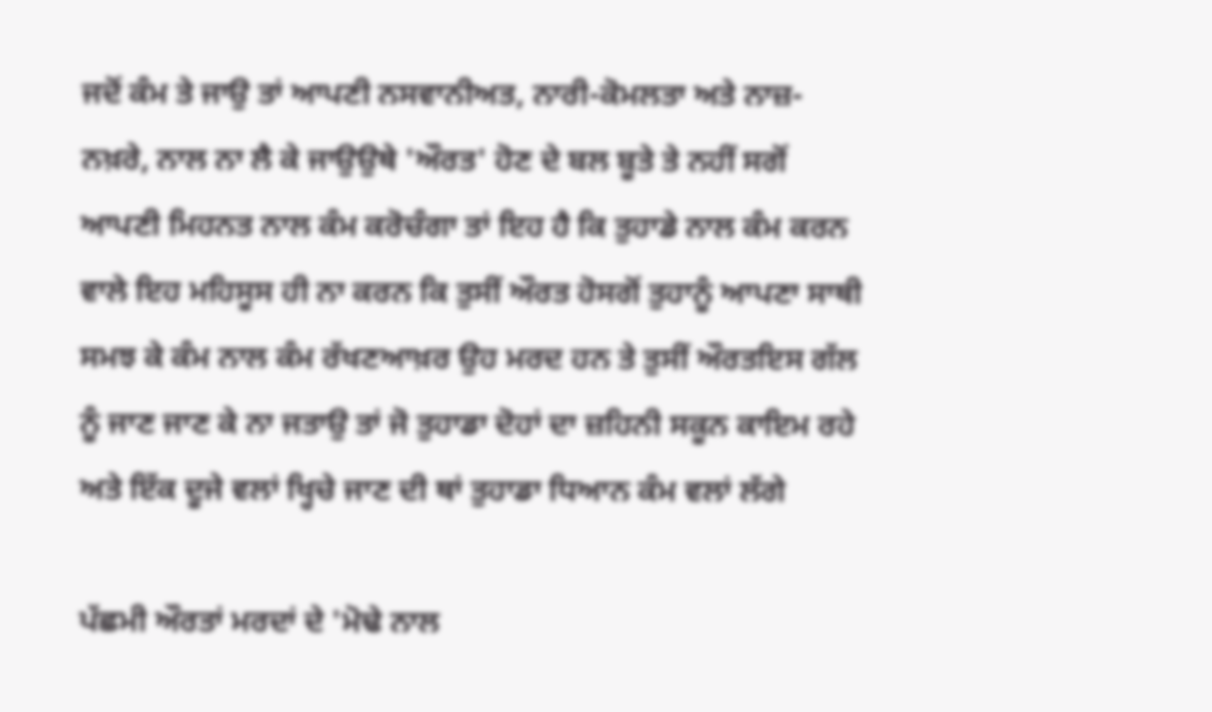ਜਦੋਂ ਕੰਮ ਤੇ ਜਾਉ ਤਾਂ ਆਪਣੀ ਨਸਵਾਨੀਅਤ, ਨਾਰੀ-ਕੋਮਲਤਾ ਅਤੇ ਨਾਜ਼-ਨਖ਼ਰੇ, ਨਾਲ ਨਾ ਲੈ ਕੇ ਜਾਉਉਥੇ 'ਔਰਤ' ਹੋਣ ਦੇ ਬਲ ਬੂਤੇ ਤੇ ਨਹੀਂ ਸਗੋਂ ਆਪਣੀ ਮਿਹਨਤ ਨਾਲ ਕੰਮ ਕਰੋਚੰਗਾ ਤਾਂ ਇਹ ਹੈ ਕਿ ਤੁਹਾਡੇ ਨਾਲ ਕੰਮ ਕਰਨ ਵਾਲੇ ਇਹ ਮਹਿਸੂਸ ਹੀ ਨਾ ਕਰਨ ਕਿ ਤੁਸੀਂ ਔਰਤ ਹੋਸਗੋਂ ਤੁਹਾਨੂੰ ਆਪਣਾ ਸਾਥੀ ਸਮਝ ਕੇ ਕੰਮ ਨਾਲ ਕੰਮ ਰੱਖਣਆਖ਼ਰ ਉਹ ਮਰਦ ਹਨ ਤੇ ਤੁਸੀਂ ਔਰਤਇਸ ਗੱਲ ਨੂੰ ਜਾਣ ਜਾਣ ਕੇ ਨਾ ਜਤਾਉ ਤਾਂ ਜੋ ਤੁਹਾਡਾ ਦੋਹਾਂ ਦਾ ਜ਼ਹਿਨੀ ਸਕੂਨ ਕਾਇਮ ਰਹੇ ਅਤੇ ਇੱਕ ਦੂਜੇ ਵਲਾਂ ਖ੍ਹਿਚੇ ਜਾਣ ਦੀ ਥਾਂ ਤੁਹਾਡਾ ਧਿਆਨ ਕੰਮ ਵਲਾਂ ਲੱਗੇ

ਪੱਛਮੀ ਔਰਤਾਂ ਮਰਦਾਂ ਦੇ 'ਮੋਢੇ ਨਾਲ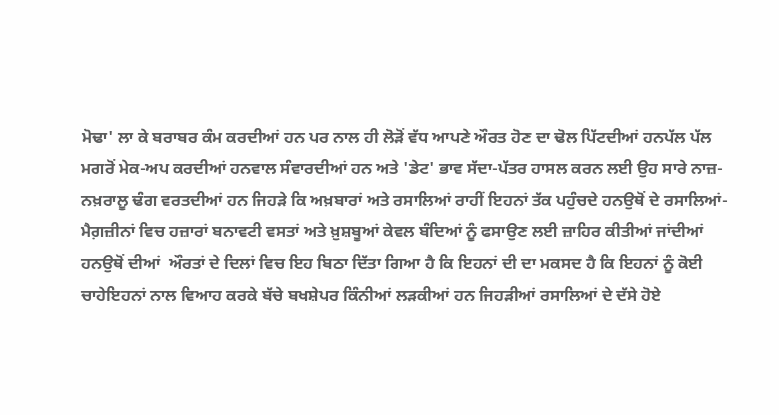ਮੋਢਾ' ਲਾ ਕੇ ਬਰਾਬਰ ਕੰਮ ਕਰਦੀਆਂ ਹਨ ਪਰ ਨਾਲ ਹੀ ਲੋੜੋਂ ਵੱਧ ਆਪਣੇ ਔਰਤ ਹੋਣ ਦਾ ਢੋਲ ਪਿੱਟਦੀਆਂ ਹਨਪੱਲ ਪੱਲ ਮਗਰੋਂ ਮੇਕ-ਅਪ ਕਰਦੀਆਂ ਹਨਵਾਲ ਸੰਵਾਰਦੀਆਂ ਹਨ ਅਤੇ 'ਡੇਟ' ਭਾਵ ਸੱਦਾ-ਪੱਤਰ ਹਾਸਲ ਕਰਨ ਲਈ ਉਹ ਸਾਰੇ ਨਾਜ਼-ਨਖ਼ਰਾਲੂ ਢੰਗ ਵਰਤਦੀਆਂ ਹਨ ਜਿਹੜੇ ਕਿ ਅਖ਼ਬਾਰਾਂ ਅਤੇ ਰਸਾਲਿਆਂ ਰਾਹੀਂ ਇਹਨਾਂ ਤੱਕ ਪਹੁੰਚਦੇ ਹਨਉਥੋਂ ਦੇ ਰਸਾਲਿਆਂ-ਮੈਗ਼ਜ਼ੀਨਾਂ ਵਿਚ ਹਜ਼ਾਰਾਂ ਬਨਾਵਟੀ ਵਸਤਾਂ ਅਤੇ ਖ਼ੁਸ਼ਬੂਆਂ ਕੇਵਲ ਬੰਦਿਆਂ ਨੂੰ ਫਸਾਉਣ ਲਈ ਜ਼ਾਹਿਰ ਕੀਤੀਆਂ ਜਾਂਦੀਆਂ ਹਨਉਥੋਂ ਦੀਆਂ  ਔਰਤਾਂ ਦੇ ਦਿਲਾਂ ਵਿਚ ਇਹ ਬਿਠਾ ਦਿੱਤਾ ਗਿਆ ਹੈ ਕਿ ਇਹਨਾਂ ਦੀ ਦਾ ਮਕਸਦ ਹੈ ਕਿ ਇਹਨਾਂ ਨੂੰ ਕੋਈ ਚਾਹੇਇਹਨਾਂ ਨਾਲ ਵਿਆਹ ਕਰਕੇ ਬੱਚੇ ਬਖਸ਼ੇਪਰ ਕਿੰਨੀਆਂ ਲੜਕੀਆਂ ਹਨ ਜਿਹੜੀਆਂ ਰਸਾਲਿਆਂ ਦੇ ਦੱਸੇ ਹੋਏ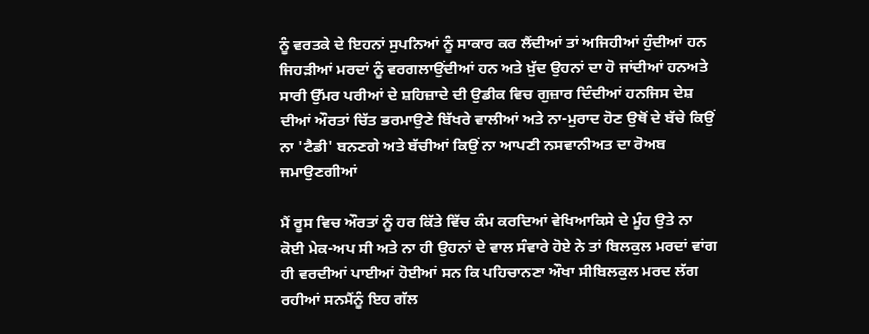ਨੂੰ ਵਰਤਕੇ ਦੇ ਇਹਨਾਂ ਸੁਪਨਿਆਂ ਨੂੰ ਸਾਕਾਰ ਕਰ ਲੈਂਦੀਆਂ ਤਾਂ ਅਜਿਹੀਆਂ ਹੁੰਦੀਆਂ ਹਨ ਜਿਹੜੀਆਂ ਮਰਦਾਂ ਨੂੰ ਵਰਗਲਾਉਂਦੀਆਂ ਹਨ ਅਤੇ ਖ਼ੁੱਦ ਉਹਨਾਂ ਦਾ ਹੋ ਜਾਂਦੀਆਂ ਹਨਅਤੇ ਸਾਰੀ ਉੱਮਰ ਪਰੀਆਂ ਦੇ ਸ਼ਹਿਜ਼ਾਦੇ ਦੀ ਉਡੀਕ ਵਿਚ ਗੁਜ਼ਾਰ ਦਿੰਦੀਆਂ ਹਨਜਿਸ ਦੇਸ਼ ਦੀਆਂ ਔਰਤਾਂ ਚਿੱਤ ਭਰਮਾਉਣੇ ਬਿੱਖਰੇ ਵਾਲੀਆਂ ਅਤੇ ਨਾ-ਮੁਰਾਦ ਹੋਣ ਉਥੋਂ ਦੇ ਬੱਚੇ ਕਿਉਂ ਨਾ 'ਟੈਡੀ' ਬਨਣਗੇ ਅਤੇ ਬੱਚੀਆਂ ਕਿਉਂ ਨਾ ਆਪਣੀ ਨਸਵਾਨੀਅਤ ਦਾ ਰੋਅਬ ਜਮਾਉਣਗੀਆਂ

ਮੈਂ ਰੂਸ ਵਿਚ ਔਰਤਾਂ ਨੂੰ ਹਰ ਕਿੱਤੇ ਵਿੱਚ ਕੰਮ ਕਰਦਿਆਂ ਵੇਖਿਆਕਿਸੇ ਦੇ ਮੂੰਹ ਉਤੇ ਨਾ ਕੋਈ ਮੇਕ-ਅਪ ਸੀ ਅਤੇ ਨਾ ਹੀ ਉਹਨਾਂ ਦੇ ਵਾਲ ਸੰਵਾਰੇ ਹੋਏ ਨੇ ਤਾਂ ਬਿਲਕੁਲ ਮਰਦਾਂ ਵਾਂਗ ਹੀ ਵਰਦੀਆਂ ਪਾਈਆਂ ਹੋਈਆਂ ਸਨ ਕਿ ਪਹਿਚਾਨਣਾ ਔਖਾ ਸੀਬਿਲਕੁਲ ਮਰਦ ਲੱਗ ਰਹੀਆਂ ਸਨਮੈਂਨੂੰ ਇਹ ਗੱਲ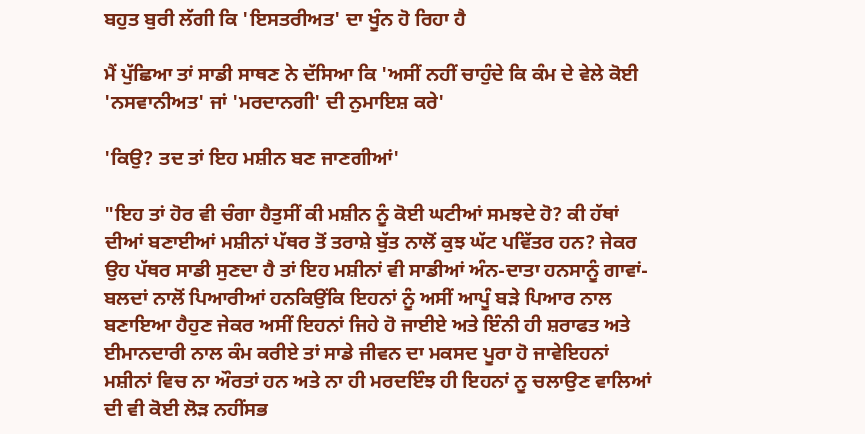ਬਹੁਤ ਬੁਰੀ ਲੱਗੀ ਕਿ 'ਇਸਤਰੀਅਤ' ਦਾ ਖੂੰਨ ਹੋ ਰਿਹਾ ਹੈ

ਮੈਂ ਪੁੱਛਿਆ ਤਾਂ ਸਾਡੀ ਸਾਥਣ ਨੇ ਦੱਸਿਆ ਕਿ 'ਅਸੀਂ ਨਹੀਂ ਚਾਹੁੰਦੇ ਕਿ ਕੰਮ ਦੇ ਵੇਲੇ ਕੋਈ 'ਨਸਵਾਨੀਅਤ' ਜਾਂ 'ਮਰਦਾਨਗੀ' ਦੀ ਨੁਮਾਇਸ਼ ਕਰੇ'

'ਕਿਉ? ਤਦ ਤਾਂ ਇਹ ਮਸ਼ੀਨ ਬਣ ਜਾਣਗੀਆਂ'

"ਇਹ ਤਾਂ ਹੋਰ ਵੀ ਚੰਗਾ ਹੈਤੁਸੀਂ ਕੀ ਮਸ਼ੀਨ ਨੂੰ ਕੋਈ ਘਟੀਆਂ ਸਮਝਦੇ ਹੋ? ਕੀ ਹੱਥਾਂ ਦੀਆਂ ਬਣਾਈਆਂ ਮਸ਼ੀਨਾਂ ਪੱਥਰ ਤੋਂ ਤਰਾਸ਼ੇ ਬੁੱਤ ਨਾਲੋਂ ਕੁਝ ਘੱਟ ਪਵਿੱਤਰ ਹਨ? ਜੇਕਰ ਉਹ ਪੱਥਰ ਸਾਡੀ ਸੁਣਦਾ ਹੈ ਤਾਂ ਇਹ ਮਸ਼ੀਨਾਂ ਵੀ ਸਾਡੀਆਂ ਅੰਨ-ਦਾਤਾ ਹਨਸਾਨੂੰ ਗਾਵਾਂ-ਬਲਦਾਂ ਨਾਲੋਂ ਪਿਆਰੀਆਂ ਹਨਕਿਉਂਕਿ ਇਹਨਾਂ ਨੂੰ ਅਸੀਂ ਆਪੂੰ ਬੜੇ ਪਿਆਰ ਨਾਲ ਬਣਾਇਆ ਹੈਹੁਣ ਜੇਕਰ ਅਸੀਂ ਇਹਨਾਂ ਜਿਹੇ ਹੋ ਜਾਈਏ ਅਤੇ ਇੰਨੀ ਹੀ ਸ਼ਰਾਫਤ ਅਤੇ ਈਮਾਨਦਾਰੀ ਨਾਲ ਕੰਮ ਕਰੀਏ ਤਾਂ ਸਾਡੇ ਜੀਵਨ ਦਾ ਮਕਸਦ ਪੂਰਾ ਹੋ ਜਾਵੇਇਹਨਾਂ ਮਸ਼ੀਨਾਂ ਵਿਚ ਨਾ ਔਰਤਾਂ ਹਨ ਅਤੇ ਨਾ ਹੀ ਮਰਦਇੰਝ ਹੀ ਇਹਨਾਂ ਨੂ ਚਲਾਉਣ ਵਾਲਿਆਂ ਦੀ ਵੀ ਕੋਈ ਲੋੜ ਨਹੀਂਸਭ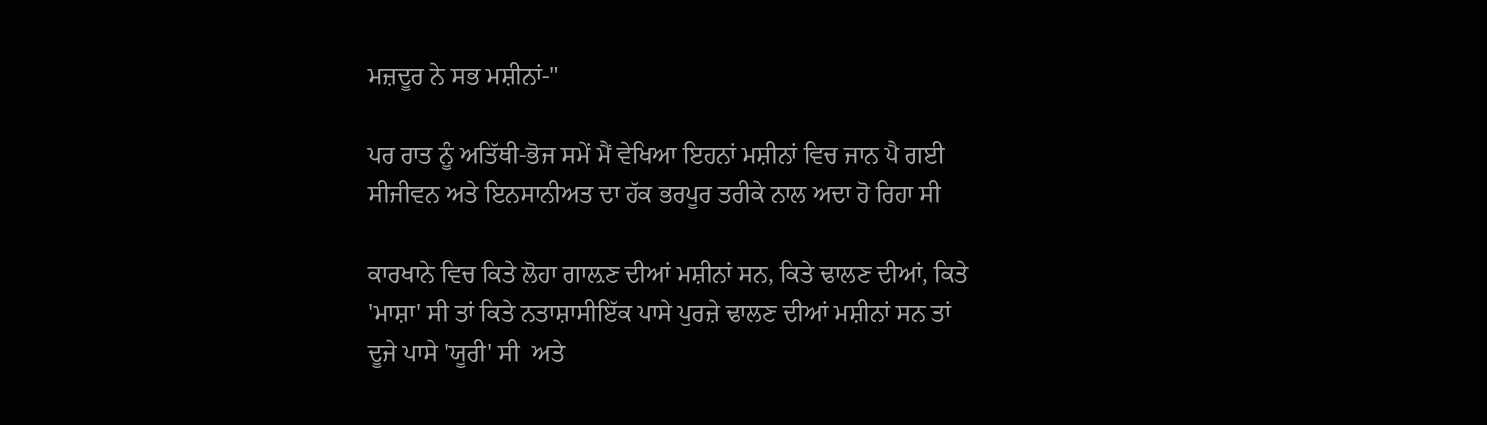ਮਜ਼ਦੂਰ ਨੇ ਸਭ ਮਸ਼ੀਨਾਂ-"

ਪਰ ਰਾਤ ਨੂੰ ਅਤਿੱਥੀ-ਭੋਜ ਸਮੇਂ ਮੈਂ ਵੇਖਿਆ ਇਹਨਾਂ ਮਸ਼ੀਨਾਂ ਵਿਚ ਜਾਨ ਪੈ ਗਈ ਸੀਜੀਵਨ ਅਤੇ ਇਨਸਾਨੀਅਤ ਦਾ ਹੱਕ ਭਰਪੂਰ ਤਰੀਕੇ ਨਾਲ ਅਦਾ ਹੋ ਰਿਹਾ ਸੀ

ਕਾਰਖਾਨੇ ਵਿਚ ਕਿਤੇ ਲੋਹਾ ਗਾਲ਼ਣ ਦੀਆਂ ਮਸ਼ੀਨਾਂ ਸਨ, ਕਿਤੇ ਢਾਲਣ ਦੀਆਂ, ਕਿਤੇ 'ਮਾਸ਼ਾ' ਸੀ ਤਾਂ ਕਿਤੇ ਨਤਾਸ਼ਾਸੀਇੱਕ ਪਾਸੇ ਪੁਰਜ਼ੇ ਢਾਲਣ ਦੀਆਂ ਮਸ਼ੀਨਾਂ ਸਨ ਤਾਂ ਦੂਜੇ ਪਾਸੇ 'ਯੂਰੀ' ਸੀ  ਅਤੇ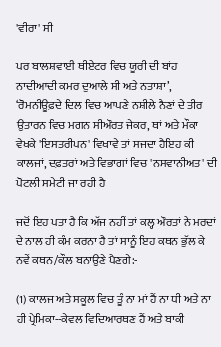'ਵੀਰਾ' ਸੀ

ਪਰ ਬਾਲਸ਼ਵਾਈ ਥੀਏਟਰ ਵਿਚ ਯੂਰੀ ਦੀ ਬਾਂਹ ਨਾਦੀਆਦੀ ਕਮਰ ਦੁਆਲੇ ਸੀ ਅਤੇ ਨਤਾਸ਼ਾ’, ‘ਰੋਮਨੀਊਫ਼ਦੇ ਦਿਲ ਵਿਚ ਆਪਣੇ ਨਸ਼ੀਲੇ ਨੈਣਾਂ ਦੇ ਤੀਰ ਉਤਾਰਨ ਵਿਚ ਮਗਨ ਸੀਔਰਤ ਜੇਕਰ, ਥਾਂ ਅਤੇ ਮੌਕਾ ਵੇਖਕੇ 'ਇਸਤਰੀਪਨ' ਵਿਖਾਵੇ ਤਾਂ ਸਜਦਾ ਹੈਇਹ ਕੀ ਕਾਲਜਾਂ, ਦਫ਼ਤਰਾਂ ਅਤੇ ਵਿਭਾਗਾਂ ਵਿਚ 'ਨਸਵਾਨੀਅਤ' ਦੀ ਪੋਟਲੀ ਸਮੇਟੀ ਜਾ ਰਹੀ ਹੈ

ਜਦੋਂ ਇਹ ਪਤਾ ਹੈ ਕਿ ਅੱਜ ਨਹੀਂ ਤਾਂ ਕਲ੍ਹ ਔਰਤਾਂ ਨੇ ਮਰਦਾਂ ਦੇ ਨਾਲ ਹੀ ਕੰਮ ਕਰਨਾ ਹੈ ਤਾਂ ਸਾਨੂੰ ਇਹ ਕਥਨ ਭੁੱਲ ਕੇ ਨਵੇਂ ਕਥਨ/ਕੌਲ ਬਨਾਉਣੇ ਪੈਣਗੇ:-

(1) ਕਾਲਜ ਅਤੇ ਸਕੂਲ ਵਿਚ ਤੂੰ ਨਾ ਮਾਂ ਹੈਂ ਨਾ ਧੀ ਅਤੇ ਨਾ ਹੀ ਪ੍ਰੇਮਿਕਾ--ਕੇਵਲ ਵਿਦਿਆਰਥਣ ਹੈਂ ਅਤੇ ਬਾਕੀ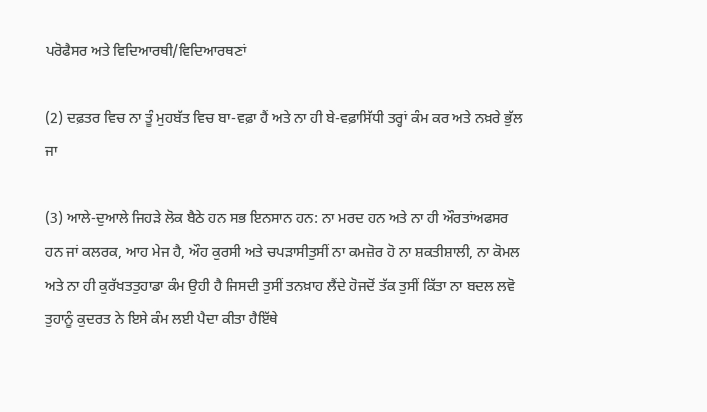ਪਰੋਫੈਸਰ ਅਤੇ ਵਿਦਿਆਰਥੀ/ਵਿਦਿਆਰਥਣਾਂ

(2) ਦਫ਼ਤਰ ਵਿਚ ਨਾ ਤੂੰ ਮੁਹਬੱਤ ਵਿਚ ਬਾ-ਵਫ਼ਾ ਹੈਂ ਅਤੇ ਨਾ ਹੀ ਬੇ-ਵਫ਼ਾਸਿੱਧੀ ਤਰ੍ਹਾਂ ਕੰਮ ਕਰ ਅਤੇ ਨਖ਼ਰੇ ਭੁੱਲ ਜਾ

(3) ਆਲੇ-ਦੁਆਲੇ ਜਿਹੜੇ ਲੋਕ ਬੈਠੇ ਹਨ ਸਭ ਇਨਸਾਨ ਹਨ: ਨਾ ਮਰਦ ਹਨ ਅਤੇ ਨਾ ਹੀ ਔਰਤਾਂਅਫਸਰ ਹਨ ਜਾਂ ਕਲਰਕ, ਆਹ ਮੇਜ ਹੈ, ਔਹ ਕੁਰਸੀ ਅਤੇ ਚਪੜਾਸੀਤੁਸੀਂ ਨਾ ਕਮਜ਼ੋਰ ਹੋ ਨਾ ਸ਼ਕਤੀਸ਼ਾਲੀ, ਨਾ ਕੋਮਲ ਅਤੇ ਨਾ ਹੀ ਕੁਰੱਖਤਤੁਹਾਡਾ ਕੰਮ ਉਹੀ ਹੈ ਜਿਸਦੀ ਤੁਸੀਂ ਤਨਖ਼ਾਹ ਲੈਂਦੇ ਹੋਜਦੋਂ ਤੱਕ ਤੁਸੀਂ ਕਿੱਤਾ ਨਾ ਬਦਲ ਲਵੋ ਤੁਹਾਨੂੰ ਕੁਦਰਤ ਨੇ ਇਸੇ ਕੰਮ ਲਈ ਪੈਦਾ ਕੀਤਾ ਹੈਇੱਥੇ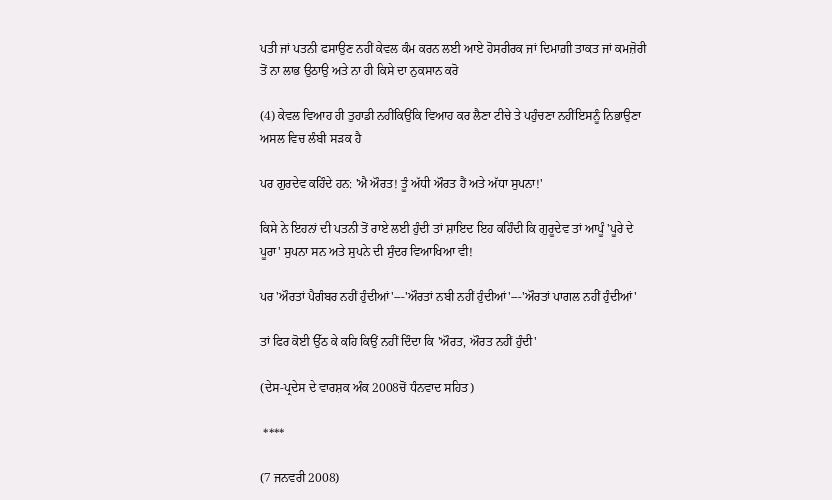ਪਤੀ ਜਾਂ ਪਤਨੀ ਫਸਾਉਣ ਨਹੀਂ ਕੇਵਲ ਕੰਮ ਕਰਨ ਲਈ ਆਏ ਹੋਸਰੀਰਕ ਜਾਂ ਦਿਮਾਗ਼ੀ ਤਾਕਤ ਜਾਂ ਕਮਜ਼ੋਰੀ ਤੋਂ ਨਾ ਲਾਭ ਉਠਾਉ ਅਤੇ ਨਾ ਹੀ ਕਿਸੇ ਦਾ ਨੁਕਸਾਨ ਕਰੋ

(4) ਕੇਵਲ ਵਿਆਹ ਹੀ ਤੁਹਾਡੀ ਨਹੀਂਕਿਉਂਕਿ ਵਿਆਹ ਕਰ ਲੈਣਾ ਟੀਚੇ ਤੇ ਪਹੁੰਚਣਾ ਨਹੀਂਇਸਨੂੰ ਨਿਭਾਉਣਾ ਅਸਲ ਵਿਚ ਲੰਬੀ ਸੜਕ ਹੈ

ਪਰ ਗੁਰਦੇਵ ਕਹਿੰਦੇ ਹਨ: 'ਐ ਔਰਤ! ਤੂੰ ਅੱਧੀ ਔਰਤ ਹੈਂ ਅਤੇ ਅੱਧਾ ਸੁਪਨਾ!'

ਕਿਸੇ ਨੇ ਇਹਨਾਂ ਦੀ ਪਤਨੀ ਤੋਂ ਰਾਏ ਲਈ ਹੁੰਦੀ ਤਾਂ ਸ਼ਾਇਦ ਇਹ ਕਹਿੰਦੀ ਕਿ ਗੁਰੂਦੇਵ ਤਾਂ ਆਪੂੰ 'ਪੂਰੇ ਦੇ ਪੂਰਾ' ਸੁਪਨਾ ਸਨ ਅਤੇ ਸੁਪਨੇ ਦੀ ਸੁੰਦਰ ਵਿਆਖਿਆ ਵੀ!

ਪਰ 'ਔਰਤਾਂ ਪੈਗੰਬਰ ਨਹੀਂ ਹੁੰਦੀਆਂ'---'ਔਰਤਾਂ ਨਬੀ ਨਹੀਂ ਹੁੰਦੀਆਂ'---'ਔਰਤਾਂ ਪਾਗਲ ਨਹੀਂ ਹੁੰਦੀਆਂ'

ਤਾਂ ਫਿਰ ਕੋਈ ਉੱਠ ਕੇ ਕਹਿ ਕਿਉਂ ਨਹੀਂ ਦਿੰਦਾ ਕਿ 'ਔਰਤ, ਔਰਤ ਨਹੀਂ ਹੁੰਦੀ'

(ਦੇਸ-ਪ੍ਰਦੇਸ ਦੇ ਵਾਰਸ਼ਕ ਅੰਕ 2008ਚੋਂ ਧੰਨਵਾਦ ਸਹਿਤ)

 ****

(7 ਜਨਵਰੀ 2008)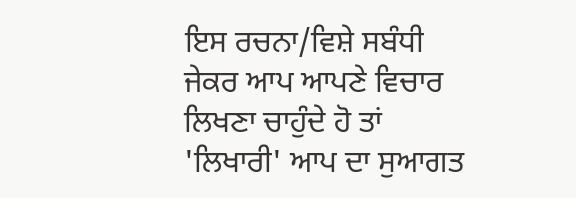ਇਸ ਰਚਨਾ/ਵਿਸ਼ੇ ਸਬੰਧੀ ਜੇਕਰ ਆਪ ਆਪਣੇ ਵਿਚਾਰ ਲਿਖਣਾ ਚਾਹੁੰਦੇ ਹੋ ਤਾਂ 'ਲਿਖਾਰੀ' ਆਪ ਦਾ ਸੁਆਗਤ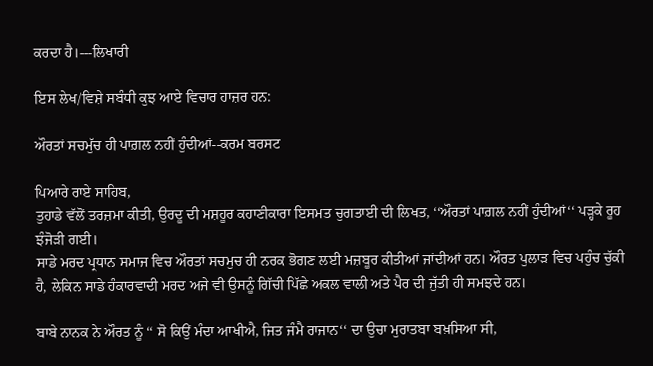ਕਰਦਾ ਹੈ।---ਲਿਖਾਰੀ

ਇਸ ਲੇਖ/ਵਿਸ਼ੇ ਸਬੰਧੀ ਕੁਝ ਆਏ ਵਿਚਾਰ ਹਾਜ਼ਰ ਹਨ:

ਔਰਤਾਂ ਸਚਮੁੱਚ ਹੀ ਪਾਗ਼ਲ ਨਹੀਂ ਹੁੰਦੀਆਂ--ਕਰਮ ਬਰਸਟ

ਪਿਆਰੇ ਰਾਏ ਸਾਹਿਬ,
ਤੁਹਾਡੇ ਵੱਲੋਂ ਤਰਜ਼ਮਾ ਕੀਤੀ, ਉਰਦੂ ਦੀ ਮਸ਼ਹੂਰ ਕਹਾਣੀਕਾਰਾ ਇਸਮਤ ਚੁਗਤਾਈ ਦੀ ਲਿਖਤ, ‘‘ਔਰਤਾਂ ਪਾਗ਼ਲ ਨਹੀਂ ਹੁੰਦੀਆਂ‘‘ ਪੜ੍ਹਕੇ ਰੂਹ ਝੰਜੋੜੀ ਗਈ।
ਸਾਡੇ ਮਰਦ ਪ੍ਰਧਾਨ ਸਮਾਜ ਵਿਚ ਔਰਤਾਂ ਸਚਮੁਚ ਹੀ ਨਰਕ ਭੋਗਣ ਲਈ ਮਜ਼ਬੂਰ ਕੀਤੀਆਂ ਜਾਂਦੀਆਂ ਹਨ। ਔਰਤ ਪੁਲਾੜ ਵਿਚ ਪਹੁੰਚ ਚੁੱਕੀ ਹੈ, ਲੇਕਿਨ ਸਾਡੇ ਹੰਕਾਰਵਾਦੀ ਮਰਦ ਅਜੇ ਵੀ ਉਸਨੂੰ ਗਿੱਚੀ ਪਿੱਛੇ ਅਕਲ ਵਾਲੀ ਅਤੇ ਪੈਰ ਦੀ ਜੁੱਤੀ ਹੀ ਸਮਝਦੇ ਹਨ।

ਬਾਬੇ ਨਾਨਕ ਨੇ ਔਰਤ ਨੂੰ ‘‘ ਸੋ ਕਿਉਂ ਮੰਦਾ ਆਖੀਐ, ਜਿਤ ਜੰਮੈ ਰਾਜਾਨ‘‘ ਦਾ ਉਚਾ ਮੁਰਾਤਬਾ ਬਖ਼ਸਿਆ ਸੀ,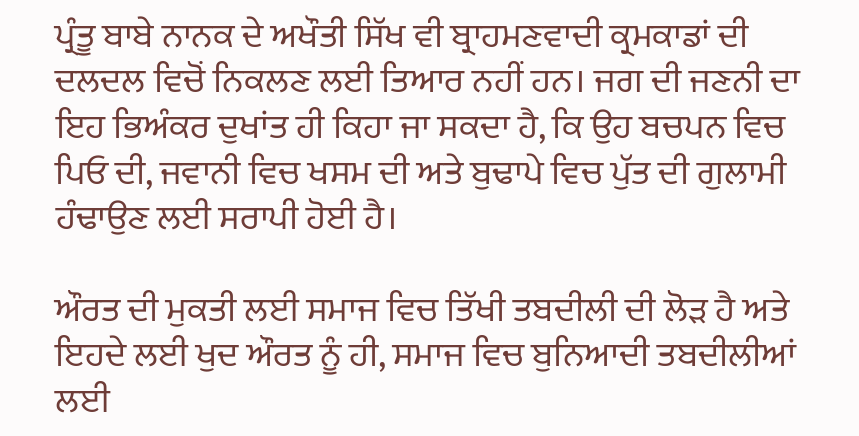ਪ੍ਰੰਤੂ ਬਾਬੇ ਨਾਨਕ ਦੇ ਅਖੌਤੀ ਸਿੱਖ ਵੀ ਬ੍ਰਾਹਮਣਵਾਦੀ ਕ੍ਰਮਕਾਡਾਂ ਦੀ ਦਲਦਲ ਵਿਚੋਂ ਨਿਕਲਣ ਲਈ ਤਿਆਰ ਨਹੀਂ ਹਨ। ਜਗ ਦੀ ਜਣਨੀ ਦਾ ਇਹ ਭਿਅੰਕਰ ਦੁਖਾਂਤ ਹੀ ਕਿਹਾ ਜਾ ਸਕਦਾ ਹੈ, ਕਿ ਉਹ ਬਚਪਨ ਵਿਚ ਪਿਓ ਦੀ, ਜਵਾਨੀ ਵਿਚ ਖਸਮ ਦੀ ਅਤੇ ਬੁਢਾਪੇ ਵਿਚ ਪੁੱਤ ਦੀ ਗੁਲਾਮੀ ਹੰਢਾਉਣ ਲਈ ਸਰਾਪੀ ਹੋਈ ਹੈ।

ਔਰਤ ਦੀ ਮੁਕਤੀ ਲਈ ਸਮਾਜ ਵਿਚ ਤਿੱਖੀ ਤਬਦੀਲੀ ਦੀ ਲੋੜ ਹੈ ਅਤੇ ਇਹਦੇ ਲਈ ਖੁਦ ਔਰਤ ਨੂੰ ਹੀ, ਸਮਾਜ ਵਿਚ ਬੁਨਿਆਦੀ ਤਬਦੀਲੀਆਂ ਲਈ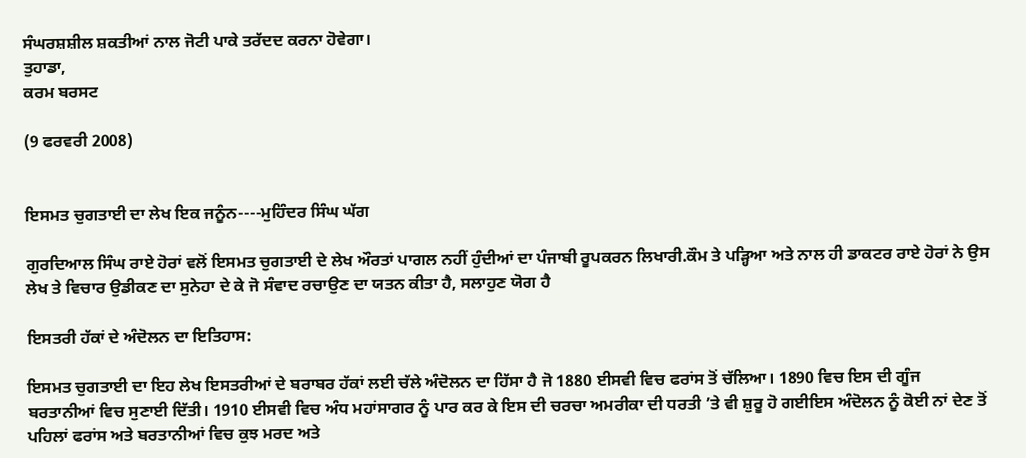ਸੰਘਰਸ਼ਸ਼ੀਲ ਸ਼ਕਤੀਆਂ ਨਾਲ ਜੋਟੀ ਪਾਕੇ ਤਰੱਦਦ ਕਰਨਾ ਹੋਵੇਗਾ।
ਤੁਹਾਡਾ,
ਕਰਮ ਬਰਸਟ

(9 ਫਰਵਰੀ 2008)


ਇਸਮਤ ਚੁਗਤਾਈ ਦਾ ਲੇਖ ਇਕ ਜਨੂੰਨ----ਮੁਹਿੰਦਰ ਸਿੰਘ ਘੱਗ

ਗੁਰਦਿਆਲ ਸਿੰਘ ਰਾਏ ਹੋਰਾਂ ਵਲੋਂ ਇਸਮਤ ਚੁਗਤਾਈ ਦੇ ਲੇਖ ਔਰਤਾਂ ਪਾਗਲ ਨਹੀਂ ਹੁੰਦੀਆਂ ਦਾ ਪੰਜਾਬੀ ਰੂਪਕਰਨ ਲਿਖਾਰੀ.ਕੌਮ ਤੇ ਪੜ੍ਹਿਆ ਅਤੇ ਨਾਲ ਹੀ ਡਾਕਟਰ ਰਾਏ ਹੋਰਾਂ ਨੇ ਉਸ ਲੇਖ ਤੇ ਵਿਚਾਰ ਉਡੀਕਣ ਦਾ ਸੁਨੇਹਾ ਦੇ ਕੇ ਜੋ ਸੰਵਾਦ ਰਚਾਉਣ ਦਾ ਯਤਨ ਕੀਤਾ ਹੈ, ਸਲਾਹੁਣ ਯੋਗ ਹੈ

ਇਸਤਰੀ ਹੱਕਾਂ ਦੇ ਅੰਦੋਲਨ ਦਾ ਇਤਿਹਾਸ:

ਇਸਮਤ ਚੁਗਤਾਈ ਦਾ ਇਹ ਲੇਖ ਇਸਤਰੀਆਂ ਦੇ ਬਰਾਬਰ ਹੱਕਾਂ ਲਈ ਚੱਲੇ ਅੰਦੋਲਨ ਦਾ ਹਿੱਸਾ ਹੈ ਜੋ 1880 ਈਸਵੀ ਵਿਚ ਫਰਾਂਸ ਤੋਂ ਚੱਲਿਆ। 1890 ਵਿਚ ਇਸ ਦੀ ਗੂੰਜ ਬਰਤਾਨੀਆਂ ਵਿਚ ਸੁਣਾਈ ਦਿੱਤੀ। 1910 ਈਸਵੀ ਵਿਚ ਅੰਧ ਮਹਾਂਸਾਗਰ ਨੂੰ ਪਾਰ ਕਰ ਕੇ ਇਸ ਦੀ ਚਰਚਾ ਅਮਰੀਕਾ ਦੀ ਧਰਤੀ ’ਤੇ ਵੀ ਸ਼ੁਰੂ ਹੋ ਗਈਇਸ ਅੰਦੋਲਨ ਨੂੰ ਕੋਈ ਨਾਂ ਦੇਣ ਤੋਂ ਪਹਿਲਾਂ ਫਰਾਂਸ ਅਤੇ ਬਰਤਾਨੀਆਂ ਵਿਚ ਕੁਝ ਮਰਦ ਅਤੇ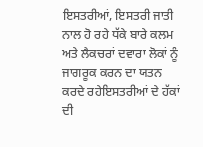ਇਸਤਰੀਆਂ, ਇਸਤਰੀ ਜਾਤੀ ਨਾਲ ਹੋ ਰਹੇ ਧੱਕੇ ਬਾਰੇ ਕਲਮ ਅਤੇ ਲੈਕਚਰਾਂ ਦਵਾਰਾ ਲੋਕਾਂ ਨੂੰ ਜਾਗਰੂਕ ਕਰਨ ਦਾ ਯਤਨ ਕਰਦੇ ਰਹੇਇਸਤਰੀਆਂ ਦੇ ਹੱਕਾਂ ਦੀ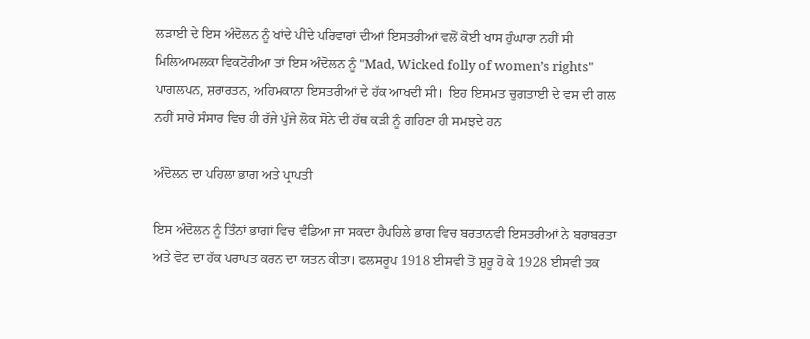ਲੜਾਈ ਦੇ ਇਸ ਅੰਦੋਲਨ ਨੂੰ ਖਾਂਦੇ ਪੀਂਦੇ ਪਰਿਵਾਰਾਂ ਦੀਆਂ ਇਸਤਰੀਆਂ ਵਲੋਂ ਕੋਈ ਖਾਸ ਹੁੰਘਾਰਾ ਨਹੀਂ ਸੀ ਮਿਲਿਆਮਲਕਾ ਵਿਕਟੋਰੀਆ ਤਾਂ ਇਸ ਅੰਦੋਲਨ ਨੂੰ "Mad, Wicked folly of women’s rights" ਪਾਗਲਪਨ, ਸ਼ਰਾਰਤਨ, ਅਹਿਮਕਾਨਾ ਇਸਤਰੀਆਂ ਦੇ ਹੱਕ ਆਖਦੀ ਸੀ।  ਇਹ ਇਸਮਤ ਚੁਗਤਾਈ ਦੇ ਵਸ ਦੀ ਗਲ ਨਹੀਂ ਸਾਰੇ ਸੰਸਾਰ ਵਿਚ ਹੀ ਰੱਜੇ ਪੁੱਜੇ ਲੋਕ ਸੋਨੇ ਦੀ ਹੱਥ ਕੜੀ ਨੂੰ ਗਹਿਣਾ ਹੀ ਸਮਝਦੇ ਹਨ

ਅੰਦੋਲਨ ਦਾ ਪਹਿਲਾ ਭਾਗ ਅਤੇ ਪ੍ਰਾਪਤੀ

ਇਸ ਅੰਦੋਲਨ ਨੂੰ ਤਿੰਨਾਂ ਭਾਗਾਂ ਵਿਚ ਵੰਡਿਆ ਜਾ ਸਕਦਾ ਹੈਪਹਿਲੇ ਭਾਗ ਵਿਚ ਬਰਤਾਨਵੀ ਇਸਤਰੀਆਂ ਨੇ ਬਰਾਬਰਤਾ ਅਤੇ ਵੋਟ ਦਾ ਹੱਕ ਪਰਾਪਤ ਕਰਨ ਦਾ ਯਤਨ ਕੀਤਾ। ਫਲਸਰੂਪ 1918 ਈਸਵੀ ਤੋਂ ਸ਼ੁਰੂ ਹੋ ਕੇ 1928 ਈਸਵੀ ਤਕ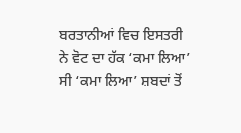ਬਰਤਾਨੀਆਂ ਵਿਚ ਇਸਤਰੀ ਨੇ ਵੋਟ ਦਾ ਹੱਕ ‘ਕਮਾ ਲਿਆ’ ਸੀ ‘ਕਮਾ ਲਿਆ’ ਸ਼ਬਦਾਂ ਤੋਂ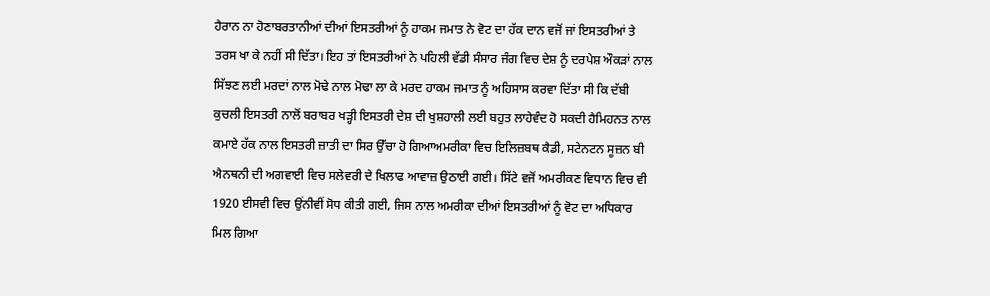ਹੈਰਾਨ ਨਾ ਹੋਣਾਬਰਤਾਨੀਆਂ ਦੀਆਂ ਇਸਤਰੀਆਂ ਨੂੰ ਹਾਕਮ ਜਮਾਤ ਨੇ ਵੋਟ ਦਾ ਹੱਕ ਦਾਨ ਵਜੋਂ ਜਾਂ ਇਸਤਰੀਆਂ ਤੇ ਤਰਸ ਖਾ ਕੇ ਨਹੀਂ ਸੀ ਦਿੱਤਾ। ਇਹ ਤਾਂ ਇਸਤਰੀਆਂ ਨੇ ਪਹਿਲੀ ਵੱਡੀ ਸੰਸਾਰ ਜੰਗ ਵਿਚ ਦੇਸ਼ ਨੂੰ ਦਰਪੇਸ਼ ਔਕੜਾਂ ਨਾਲ ਸਿੱਝਣ ਲਈ ਮਰਦਾਂ ਨਾਲ ਮੋਢੇ ਨਾਲ ਮੋਢਾ ਲਾ ਕੇ ਮਰਦ ਹਾਕਮ ਜਮਾਤ ਨੂੰ ਅਹਿਸਾਸ ਕਰਵਾ ਦਿੱਤਾ ਸੀ ਕਿ ਦੱਬੀ ਕੁਚਲੀ ਇਸਤਰੀ ਨਾਲੋਂ ਬਰਾਬਰ ਖੜ੍ਹੀ ਇਸਤਰੀ ਦੇਸ਼ ਦੀ ਖੁਸ਼ਹਾਲੀ ਲਈ ਬਹੁਤ ਲਾਹੇਵੰਦ ਹੋ ਸਕਦੀ ਹੈਮਿਹਨਤ ਨਾਲ ਕਮਾਏ ਹੱਕ ਨਾਲ ਇਸਤਰੀ ਜ਼ਾਤੀ ਦਾ ਸਿਰ ਉੱਚਾ ਹੋ ਗਿਆਅਮਰੀਕਾ ਵਿਚ ਇਲਿਜ਼ਬਥ ਕੈਡੀ, ਸਟੇਨਟਨ ਸੂਜ਼ਨ ਬੀ ਐਨਥਨੀ ਦੀ ਅਗਵਾਈ ਵਿਚ ਸਲੇਵਰੀ ਦੇ ਖਿਲਾਫ ਆਵਾਜ਼ ਉਠਾਈ ਗਈ। ਸਿੱਟੇ ਵਜੋਂ ਅਮਰੀਕਣ ਵਿਧਾਨ ਵਿਚ ਵੀ  1920 ਈਸਵੀ ਵਿਚ ਉਂਨੀਵੀਂ ਸੋਧ ਕੀਤੀ ਗਈ, ਜਿਸ ਨਾਲ ਅਮਰੀਕਾ ਦੀਆਂ ਇਸਤਰੀਆਂ ਨੂੰ ਵੋਟ ਦਾ ਅਧਿਕਾਰ ਮਿਲ ਗਿਆ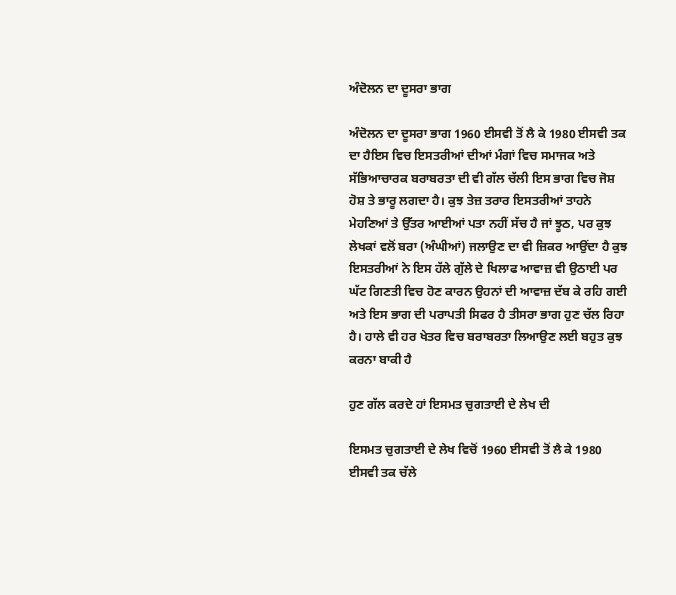ਅੰਦੋਲਨ ਦਾ ਦੂਸਰਾ ਭਾਗ

ਅੰਦੋਲਨ ਦਾ ਦੂਸਰਾ ਭਾਗ 1960 ਈਸਵੀ ਤੋਂ ਲੈ ਕੇ 1980 ਈਸਵੀ ਤਕ ਦਾ ਹੈਇਸ ਵਿਚ ਇਸਤਰੀਆਂ ਦੀਆਂ ਮੰਗਾਂ ਵਿਚ ਸਮਾਜਕ ਅਤੇ ਸੱਭਿਆਚਾਰਕ ਬਰਾਬਰਤਾ ਦੀ ਵੀ ਗੱਲ ਚੱਲੀ ਇਸ ਭਾਗ ਵਿਚ ਜੋਸ਼ ਹੋਸ਼ ਤੇ ਭਾਰੂ ਲਗਦਾ ਹੈ। ਕੁਝ ਤੇਜ਼ ਤਰਾਰ ਇਸਤਰੀਆਂ ਤਾਹਨੇ ਮੇਹਣਿਆਂ ਤੇ ਉੱਤਰ ਆਈਆਂ ਪਤਾ ਨਹੀਂ ਸੱਚ ਹੈ ਜਾਂ ਝੂਠ, ਪਰ ਕੁਝ ਲੇਖਕਾਂ ਵਲੋਂ ਬਰਾ (ਅੰਘੀਆਂ) ਜਲਾਉਣ ਦਾ ਵੀ ਜ਼ਿਕਰ ਆਉਂਦਾ ਹੈ ਕੁਝ ਇਸਤਰੀਆਂ ਨੇ ਇਸ ਹੱਲੇ ਗੁੱਲੇ ਦੇ ਖਿਲਾਫ ਆਵਾਜ਼ ਵੀ ਉਠਾਈ ਪਰ ਘੱਟ ਗਿਣਤੀ ਵਿਚ ਹੋਣ ਕਾਰਨ ਉਹਨਾਂ ਦੀ ਆਵਾਜ਼ ਦੱਬ ਕੇ ਰਹਿ ਗਈ ਅਤੇ ਇਸ ਭਾਗ ਦੀ ਪਰਾਪਤੀ ਸਿਫਰ ਹੈ ਤੀਸਰਾ ਭਾਗ ਹੁਣ ਚੱਲ ਰਿਹਾ ਹੈ। ਹਾਲੇ ਵੀ ਹਰ ਖੇਤਰ ਵਿਚ ਬਰਾਬਰਤਾ ਲਿਆਉਣ ਲਈ ਬਹੁਤ ਕੁਝ ਕਰਨਾ ਬਾਕੀ ਹੈ

ਹੁਣ ਗੱਲ ਕਰਦੇ ਹਾਂ ਇਸਮਤ ਚੁਗਤਾਈ ਦੇ ਲੇਖ ਦੀ

ਇਸਮਤ ਚੁਗਤਾਈ ਦੇ ਲੇਖ ਵਿਚੋਂ 1960 ਈਸਵੀ ਤੋਂ ਲੈ ਕੇ 1980 ਈਸਵੀ ਤਕ ਚੱਲੇ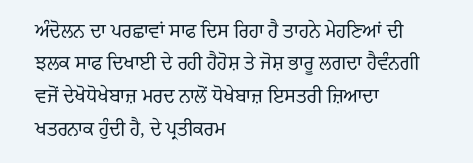ਅੰਦੋਲਨ ਦਾ ਪਰਛਾਵਾਂ ਸਾਫ ਦਿਸ ਰਿਹਾ ਹੈ ਤਾਹਨੇ ਮੇਹਣਿਆਂ ਦੀ ਝਲਕ ਸਾਫ ਦਿਖਾਈ ਦੇ ਰਹੀ ਹੈਹੋਸ਼ ਤੇ ਜੋਸ਼ ਭਾਰੂ ਲਗਦਾ ਹੈਵੰਨਗੀ ਵਜੋਂ ਦੇਖੋਧੋਖੇਬਾਜ਼ ਮਰਦ ਨਾਲੋਂ ਧੋਖੇਬਾਜ਼ ਇਸਤਰੀ ਜ਼ਿਆਦਾ ਖਤਰਨਾਕ ਹੁੰਦੀ ਹੈ, ਦੇ ਪ੍ਰਤੀਕਰਮ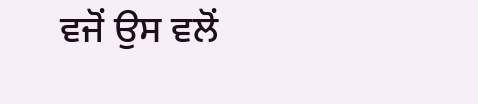ਵਜੋਂ ਉਸ ਵਲੋਂ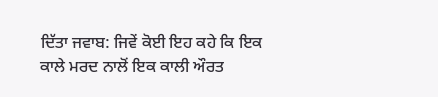ਦਿੱਤਾ ਜਵਾਬ: ਜਿਵੇਂ ਕੋਈ ਇਹ ਕਹੇ ਕਿ ਇਕ ਕਾਲੇ ਮਰਦ ਨਾਲੋਂ ਇਕ ਕਾਲੀ ਔਰਤ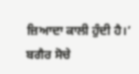ਜ਼ਿਆਦਾ ਕਾਲੀ ਹੁੰਦੀ ਹੈ।’ ਬਗੈਰ ਸੋਚੇ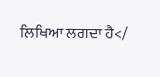ਲਿਖਿਆ ਲਗਦਾ ਹੈ</